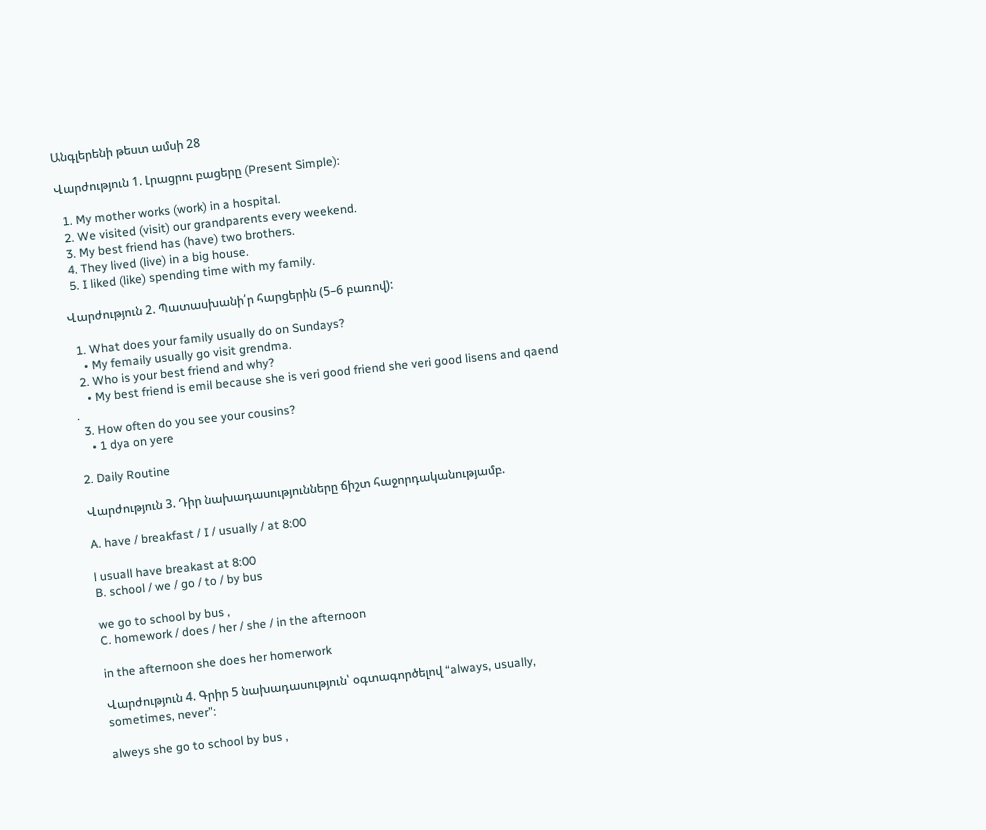Անգլերենի թեստ ամսի 28

Վարժություն 1. Լրացրու բացերը (Present Simple):

  1. My mother works (work) in a hospital.
  2. We visited (visit) our grandparents every weekend.
  3. My best friend has (have) two brothers.
  4. They lived (live) in a big house.
  5. I liked (like) spending time with my family.

Վարժություն 2. Պատասխանի՛ր հարցերին (5–6 բառով):

  1. What does your family usually do on Sundays?
    • My femaily usually go visit grendma.
  2. Who is your best friend and why?
    • My best friend is emil because she is veri good friend she veri good lisens and qaend .
  3. How often do you see your cousins?
    • 1 dya on yere

2. Daily Routine

Վարժություն 3. Դիր նախադասությունները ճիշտ հաջորդականությամբ.

A. have / breakfast / I / usually / at 8:00

l usuall have breakast at 8:00
B. school / we / go / to / by bus

we go to school by bus ,
C. homework / does / her / she / in the afternoon

in the afternoon she does her homerwork

Վարժություն 4. Գրիր 5 նախադասություն՝ օգտագործելով “always, usually, sometimes, never”:

alweys she go to school by bus ,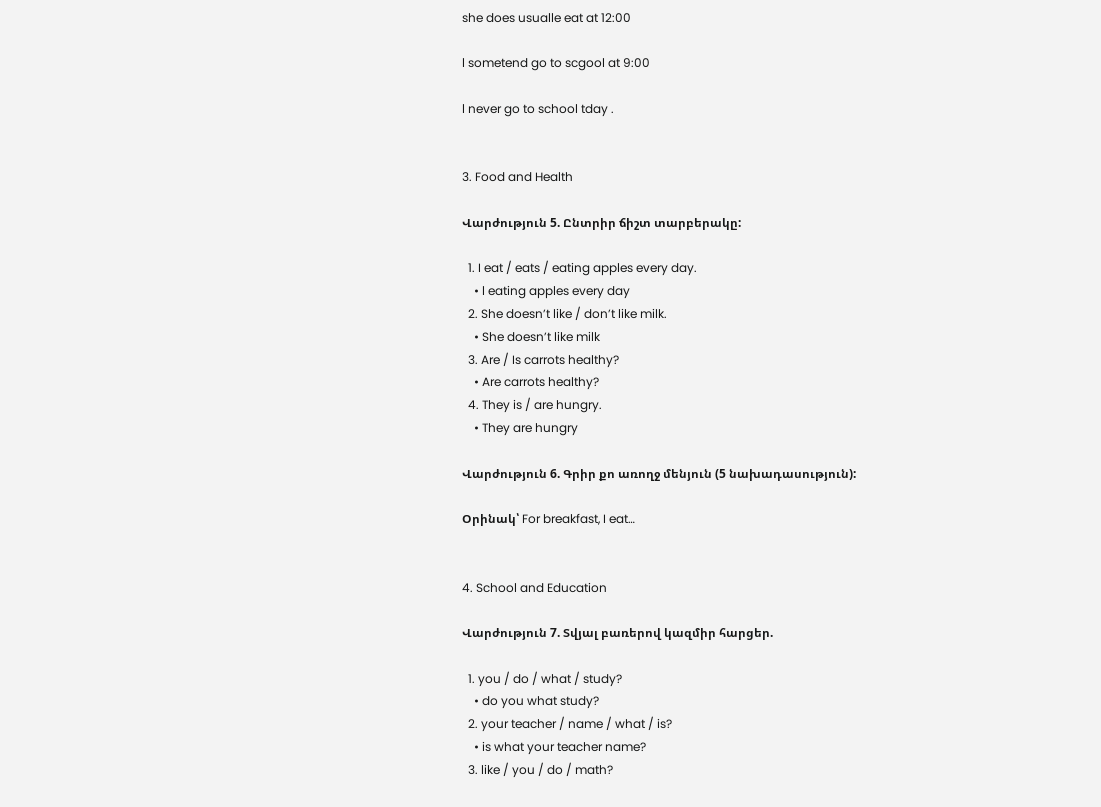she does usualle eat at 12:00

l sometend go to scgool at 9:00

l never go to school tday .


3. Food and Health

Վարժություն 5. Ընտրիր ճիշտ տարբերակը:

  1. I eat / eats / eating apples every day.
    • l eating apples every day
  2. She doesn’t like / don’t like milk.
    • She doesn’t like milk
  3. Are / Is carrots healthy?
    • Are carrots healthy?
  4. They is / are hungry.
    • They are hungry

Վարժություն 6. Գրիր քո առողջ մենյուն (5 նախադասություն):

Օրինակ՝ For breakfast, I eat…


4. School and Education

Վարժություն 7. Տվյալ բառերով կազմիր հարցեր.

  1. you / do / what / study?
    • do you what study?
  2. your teacher / name / what / is?
    • is what your teacher name?
  3. like / you / do / math?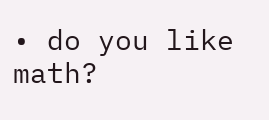• do you like math?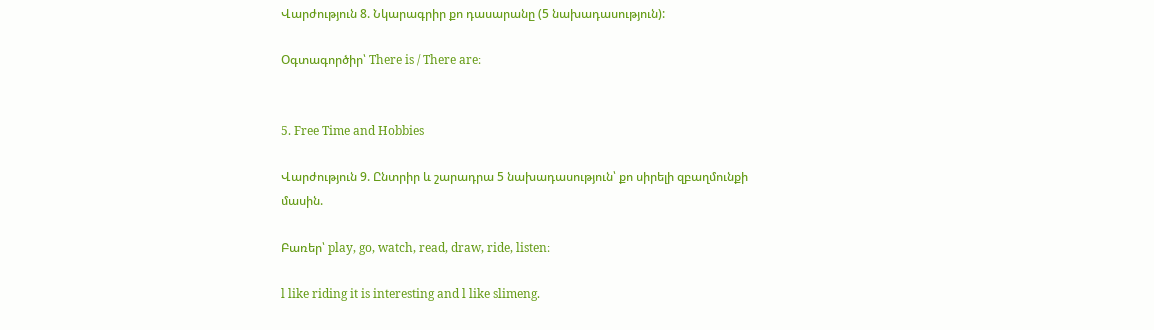Վարժություն 8. Նկարագրիր քո դասարանը (5 նախադասություն):

Օգտագործիր՝ There is / There are։


5. Free Time and Hobbies

Վարժություն 9. Ընտրիր և շարադրա 5 նախադասություն՝ քո սիրելի զբաղմունքի մասին.

Բառեր՝ play, go, watch, read, draw, ride, listen։

l like riding it is interesting and l like slimeng.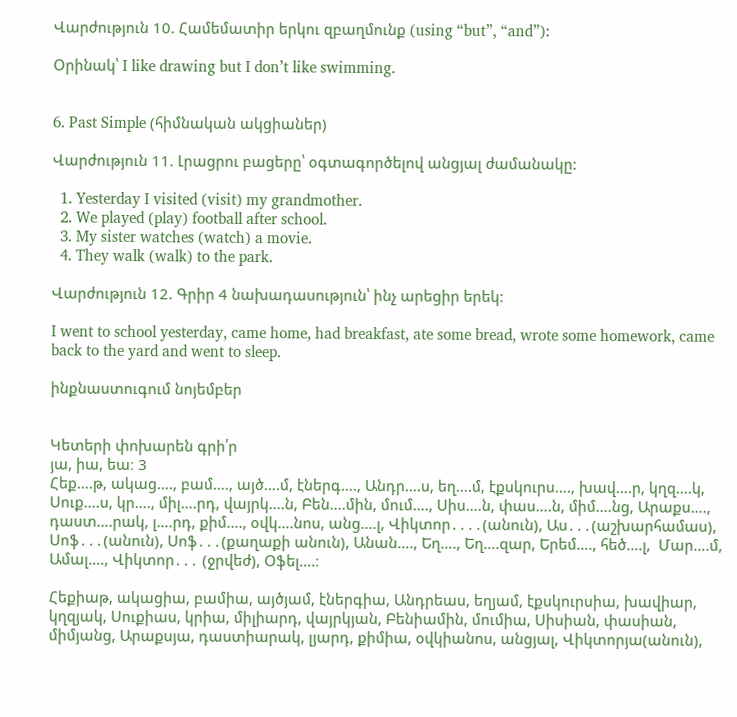Վարժություն 10. Համեմատիր երկու զբաղմունք (using “but”, “and”):

Օրինակ՝ I like drawing but I don’t like swimming.


6. Past Simple (հիմնական ակցիաներ)

Վարժություն 11. Լրացրու բացերը՝ օգտագործելով անցյալ ժամանակը:

  1. Yesterday I visited (visit) my grandmother.
  2. We played (play) football after school.
  3. My sister watches (watch) a movie.
  4. They walk (walk) to the park.

Վարժություն 12. Գրիր 4 նախադասություն՝ ինչ արեցիր երեկ:

I went to school yesterday, came home, had breakfast, ate some bread, wrote some homework, came back to the yard and went to sleep.

ինքնաստուգում նոյեմբեր


Կետերի փոխարեն գրի՛ր
յա, իա, եա։ 3
Հեք….թ, ակաց…., բամ…., այծ….մ, էներգ…., Անդր….ս, եղ….մ, էքսկուրս…., խավ….ր, կղզ….կ, Սուք….ս, կր…., միլ….րդ, վայրկ….ն, Բեն….մին, մում…., Սիս….ն, փաս….ն, միմ….նց, Արաքս…., դաստ….րակ, լ….րդ, քիմ…., օվկ….նոս, անց….լ, Վիկտոր․․․․(անուն), Աս․․․(աշխարհամաս), Սոֆ․․․(անուն), Սոֆ․․․(քաղաքի անուն), Անան…., Եղ…., Եղ….զար, Երեմ…., հեծ….լ,  Մար….մ, Ամալ…., Վիկտոր․․․ (ջրվեժ), Օֆել….։

Հեքիաթ, ակացիա, բամիա, այծյամ, էներգիա, Անդրեաս, եղյամ, էքսկուրսիա, խավիար, կղզյակ, Սուքիաս, կրիա, միլիարդ, վայրկյան, Բենիամին, մումիա, Սիսիան, փասիան, միմյանց, Արաքսյա, դաստիարակ, լյարդ, քիմիա, օվկիանոս, անցյալ, Վիկտորյա(անուն),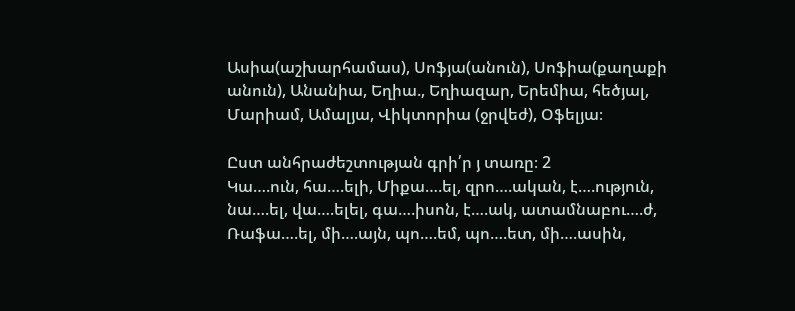Ասիա(աշխարհամաս), Սոֆյա(անուն), Սոֆիա(քաղաքի անուն), Անանիա, Եղիա., Եղիազար, Երեմիա, հեծյալ, Մարիամ, Ամալյա, Վիկտորիա (ջրվեժ), Օֆելյա։

Ըստ անհրաժեշտության գրի՛ր յ տառը։ 2
Կա….ուն, հա….ելի, Միքա….ել, զրո….ական, է….ություն, նա….ել, վա….ելել, գա….իսոն, է….ակ, ատամնաբու….ժ, Ռաֆա….ել, մի….այն, պո….եմ, պո….ետ, մի….ասին,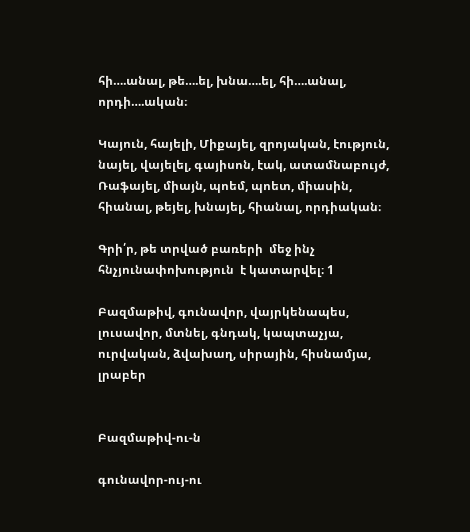հի….անալ, թե….ել, խնա….ել, հի….անալ, որդի….ական։

Կայուն, հայելի, Միքայել, զրոյական, էություն, նայել, վայելել, գայիսոն, էակ, ատամնաբույժ, Ռաֆայել, միայն, պոեմ, պոետ, միասին, հիանալ, թեյել, խնայել, հիանալ, որդիական։

Գրի՛ր, թե տրված բառերի  մեջ ինչ հնչյունափոխություն  է կատարվել։ 1

Բազմաթիվ, գունավոր, վայրկենապես, լուսավոր, մտնել, գնդակ, կապտաչյա, ուրվական, ձվախաղ, սիրային, հիսնամյա, լրաբեր


Բազմաթիվ-ու-ն

գունավոր-ույ-ու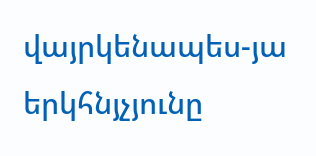վայրկենապես-յա երկհնյչյունը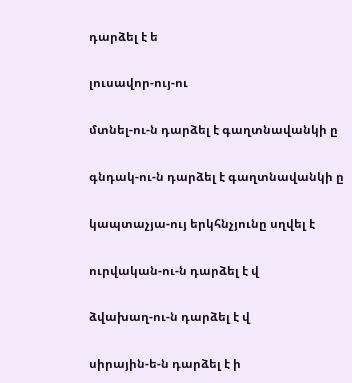դարձել է ե

լուսավոր-ույ-ու

մտնել-ու-ն դարձել է գաղտնավանկի ը

գնդակ-ու-ն դարձել է գաղտնավանկի ը

կապտաչյա-ույ երկհնչյունը սղվել է

ուրվական-ու-ն դարձել է վ

ձվախաղ-ու-ն դարձել է վ

սիրային-ե-ն դարձել է ի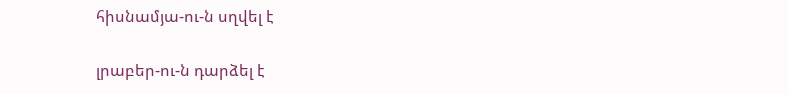հիսնամյա-ու-ն սղվել է

լրաբեր-ու-ն դարձել է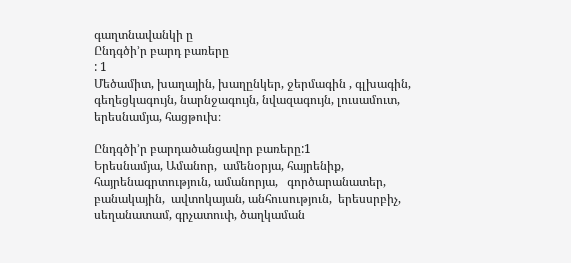գաղտնավանկի ը
Ընդգծի’ր բարդ բառերը
: 1
Մեծամիտ, խաղային, խաղընկեր, ջերմագին , գլխագին, գեղեցկագույն, նարնջագույն, նվազագույն, լուսամուտ, երեսնամյա, հացթուխ։

Ընդգծի’ր բարդածանցավոր բառերը:1
Երեսնամյա, Ամանոր,  ամենօրյա, հայրենիք, հայրենագրտություն, ամանորյա,   գործարանատեր, բանակային,  ավտոկայան, անհուսություն,  երեսսրբիչ, սեղանատամ, գրչատուփ, ծաղկաման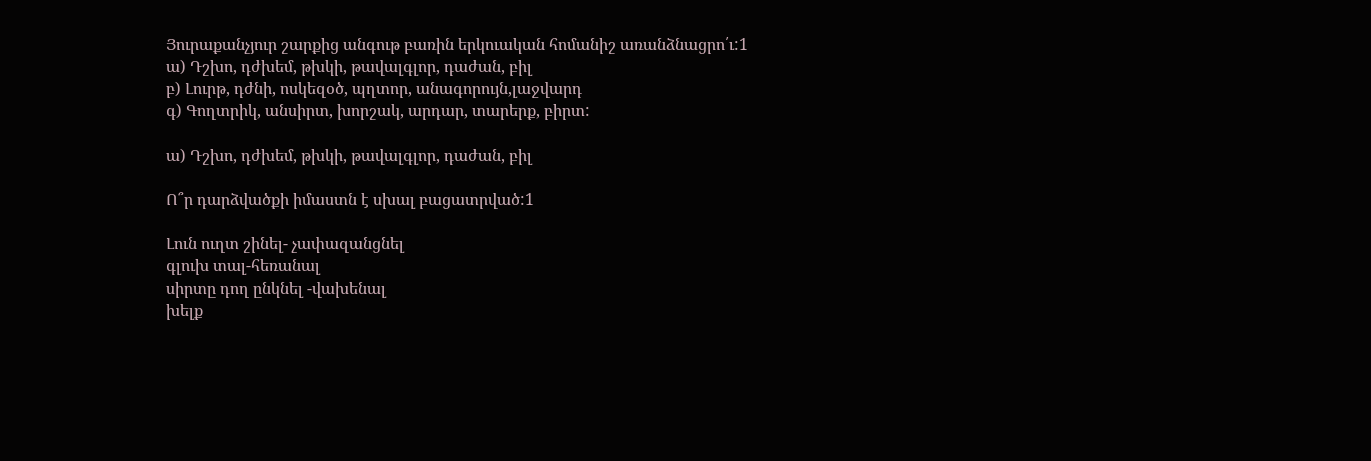Յուրաքանչյուր շարքից անգութ բառին երկուական հոմանիշ առանձնացրո՛ւ:1
ա) Դշխո, դժխեմ, թխկի, թավալգլոր, դաժան, բիլ
բ) Լուրթ, դժնի, ոսկեզօծ, պղտոր, անագորույն,լաջվարդ
գ) Գողտրիկ, անսիրտ, խորշակ, արդար, տարերք, բիրտ:

ա) Դշխո, դժխեմ, թխկի, թավալգլոր, դաժան, բիլ

Ո՞ր դարձվածքի իմաստն է սխալ բացատրված:1

Լուն ուղտ շինել- չափազանցնել
գլուխ տալ-հեռանալ
սիրտը դող ընկնել -վախենալ
խելք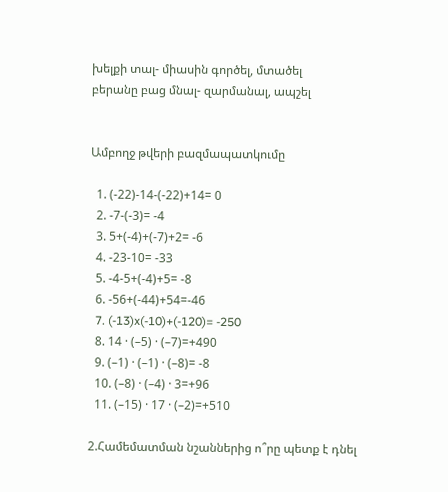խելքի տալ- միասին գործել, մտածել
բերանը բաց մնալ- զարմանալ, ապշել


Ամբողջ թվերի բազմապատկումը

  1. (-22)-14-(-22)+14= 0
  2. -7-(-3)= -4
  3. 5+(-4)+(-7)+2= -6
  4. -23-10= -33
  5. -4-5+(-4)+5= -8
  6. -56+(-44)+54=-46
  7. (-13)x(-10)+(-120)= -250
  8. 14 · (–5) · (–7)=+490
  9. (–1) · (–1) · (–8)= -8
  10. (–8) · (–4) · 3=+96
  11. (–15) · 17 · (–2)=+510

2.Համեմատման նշաններից ո՞րը պետք է դնել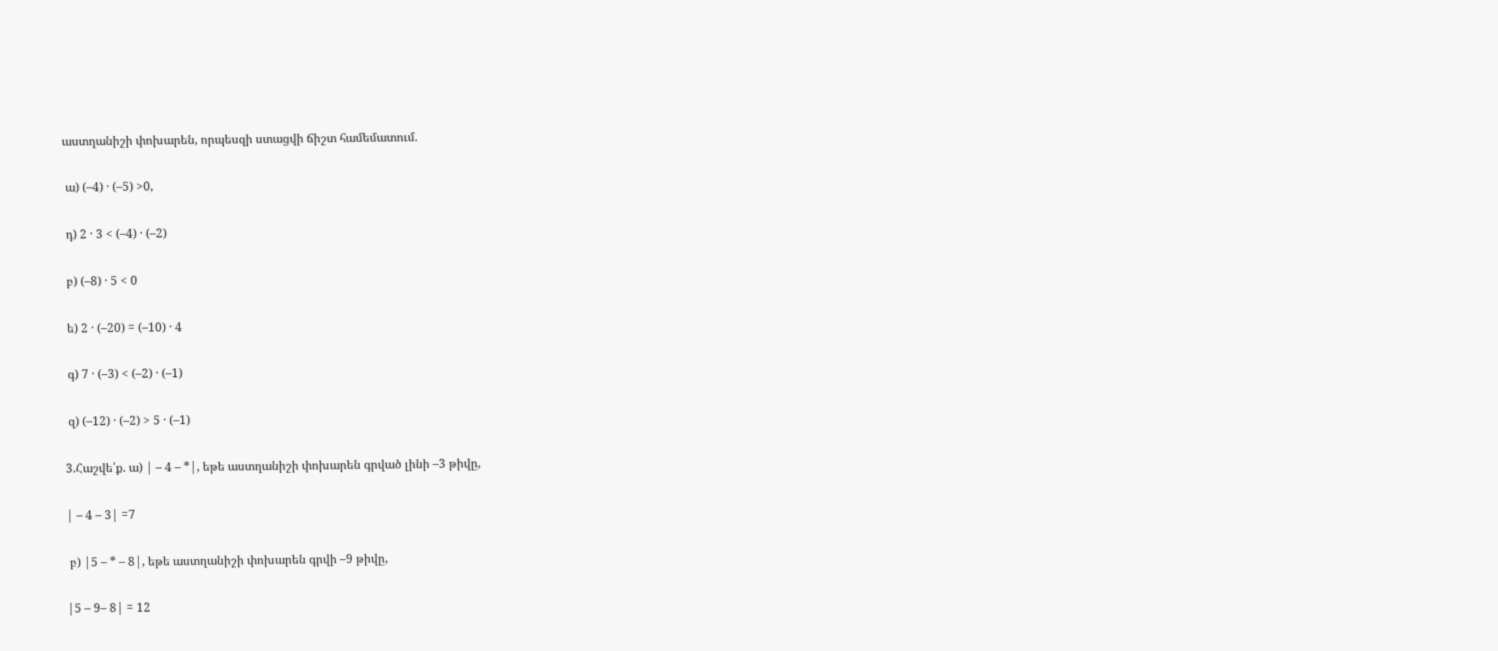աստղանիշի փոխարեն, որպեսզի ստացվի ճիշտ համեմատում.

 ա) (–4) · (–5) >0,

 դ) 2 · 3 < (–4) · (–2)

 բ) (–8) · 5 < 0

 ե) 2 · (–20) = (–10) · 4

 գ) 7 · (–3) < (–2) · (–1)

 զ) (–12) · (–2) > 5 · (–1)

3.Հաշվե՛ք. ա) | – 4 – *|, եթե աստղանիշի փոխարեն գրված լինի –3 թիվը,

| – 4 – 3| =7

 բ) |5 – * – 8|, եթե աստղանիշի փոխարեն գրվի –9 թիվը,

|5 – 9– 8| = 12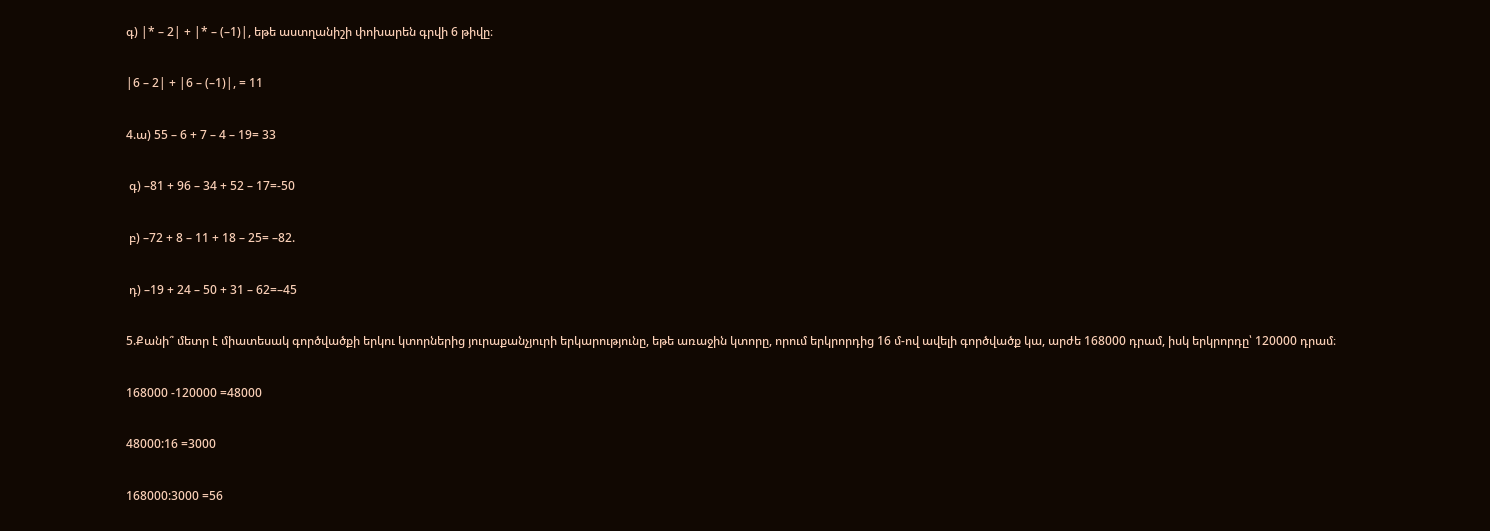գ) |* – 2| + |* – (–1)|, եթե աստղանիշի փոխարեն գրվի 6 թիվը։

|6 – 2| + |6 – (–1)|, = 11

4.ա) 55 – 6 + 7 – 4 – 19= 33

 գ) –81 + 96 – 34 + 52 – 17=-50

 բ) –72 + 8 – 11 + 18 – 25= –82.

 դ) –19 + 24 – 50 + 31 – 62=–45

5.Քանի՞ մետր է միատեսակ գործվածքի երկու կտորներից յուրաքանչյուրի երկարությունը, եթե առաջին կտորը, որում երկրորդից 16 մ-ով ավելի գործվածք կա, արժե 168000 դրամ, իսկ երկրորդը՝ 120000 դրամ։

168000 -120000 =48000

48000:16 =3000

168000:3000 =56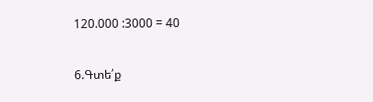120.000 :3000 = 40

6.Գտե՛ք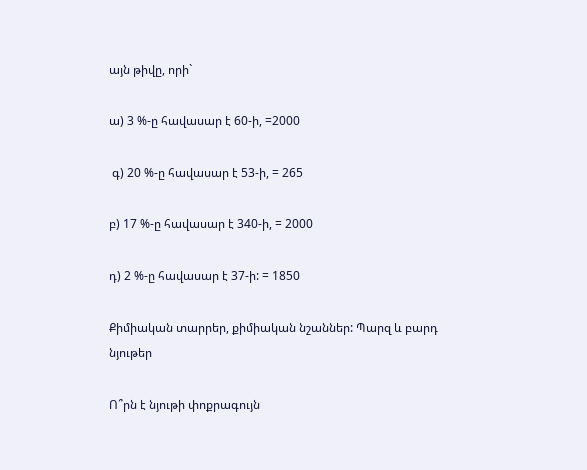այն թիվը, որի`

ա) 3 %-ը հավասար է 60-ի, =2000

 գ) 20 %-ը հավասար է 53-ի, = 265

բ) 17 %-ը հավասար է 340-ի, = 2000

դ) 2 %-ը հավասար է 37-ի: = 1850

Քիմիական տարրեր, քիմիական նշաններ: Պարզ և բարդ նյութեր

Ո՞րն է նյութի փոքրագույն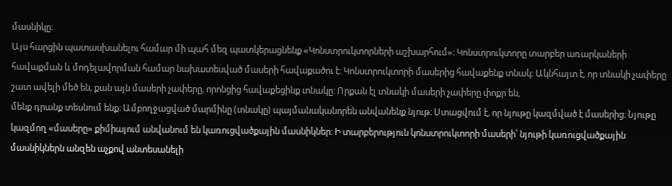մասնիկը։
Այս հարցին պատասխանելու համար մի պահ մեզ պատկերացնենք «Կոնստրուկտորների աշխարհում»։ Կոնստրուկտորը տարբեր առարկաների հավաքման և մոդելավորման համար նախատեսված մասերի հավաքածու է։ Կոնստրուկտորի մասերից հավաքենք տնակ։ Ակնհայտ է, որ տնակի չափերը շատ ավելի մեծ են, քան այն մասերի չափերը, որոնցից հավաքեցինք տնակը: Որքան էլ տնակի մասերի չափերը փոքր են,
մենք դրանք տեսնում ենք։ Ամբողջացված մարմինը (տնակը) պայմանականորեն անվանենք նյութ։ Ստացվում է, որ նյութը կազմված է մասերից։ Նյութը կազմող «մասերը» քիմիայում անվանում են կառուցվածքային մասնիկներ: Ի տարբերություն կոնստրուկտորի մասերի՝ նյութի կառուցվածքային մասնիկներն անզեն աչքով անտեսանելի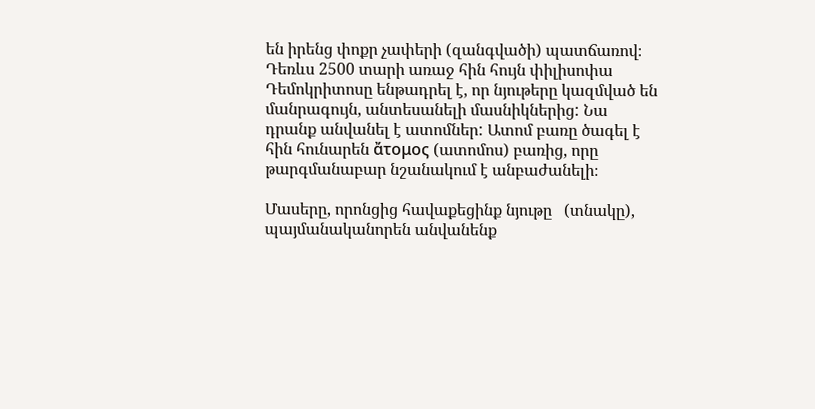են իրենց փոքր չափերի (զանգվածի) պատճառով։
Դեռևս 2500 տարի առաջ հին հույն փիլիսոփա Դեմոկրիտոսը ենթադրել է, որ նյութերը կազմված են մանրագույն, անտեսանելի մասնիկներից: Նա դրանք անվանել է ատոմներ: Ատոմ բառը ծագել է հին հունարեն ἄτομος (ատոմոս) բառից, որը թարգմանաբար նշանակում է անբաժանելի։

Մասերը, որոնցից հավաքեցինք նյութը   (տնակը), պայմանականորեն անվանենք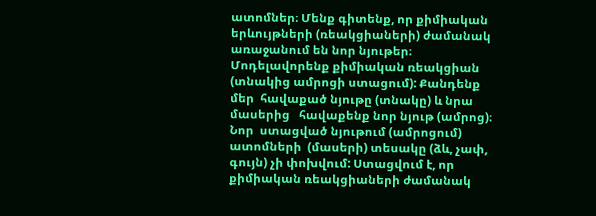ատոմներ։ Մենք գիտենք, որ քիմիական  երևույթների (ռեակցիաների) ժամանակ   առաջանում են նոր նյութեր։  Մոդելավորենք քիմիական ռեակցիան  (տնակից ամրոցի ստացում): Քանդենք մեր  հավաքած նյութը (տնակը) և նրա մասերից   հավաքենք նոր նյութ (ամրոց)։ Նոր  ստացված նյութում (ամրոցում) ատոմների  (մասերի) տեսակը (ձև, չափ, գույն) չի փոխվում: Ստացվում է, որ քիմիական ռեակցիաների ժամանակ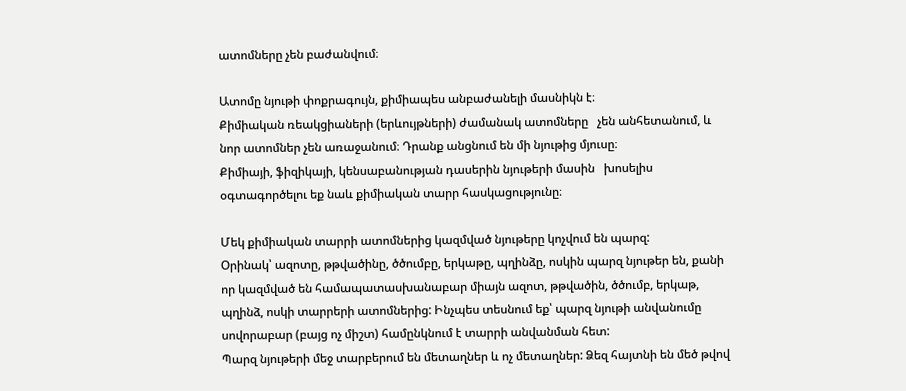ատոմները չեն բաժանվում։

Ատոմը նյութի փոքրագույն, քիմիապես անբաժանելի մասնիկն է։
Քիմիական ռեակցիաների (երևույթների) ժամանակ ատոմները   չեն անհետանում, և նոր ատոմներ չեն առաջանում։ Դրանք անցնում են մի նյութից մյուսը։
Քիմիայի, ֆիզիկայի, կենսաբանության դասերին նյութերի մասին   խոսելիս օգտագործելու եք նաև քիմիական տարր հասկացությունը։

Մեկ քիմիական տարրի ատոմներից կազմված նյութերը կոչվում են պարզ:
Օրինակ՝ ազոտը, թթվածինը, ծծումբը, երկաթը, պղինձը, ոսկին պարզ նյութեր են, քանի որ կազմված են համապատասխանաբար միայն ազոտ, թթվածին, ծծումբ, երկաթ, պղինձ, ոսկի տարրերի ատոմներից: Ինչպես տեսնում եք՝ պարզ նյութի անվանումը սովորաբար (բայց ոչ միշտ) համընկնում է տարրի անվանման հետ:
Պարզ նյութերի մեջ տարբերում են մետաղներ և ոչ մետաղներ: Ձեզ հայտնի են մեծ թվով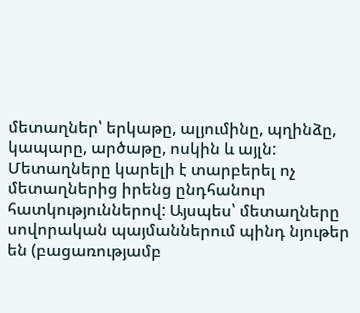մետաղներ՝ երկաթը, ալյումինը, պղինձը, կապարը, արծաթը, ոսկին և այլն:
Մետաղները կարելի է տարբերել ոչ մետաղներից իրենց ընդհանուր հատկություններով: Այսպես՝ մետաղները սովորական պայմաններում պինդ նյութեր են (բացառությամբ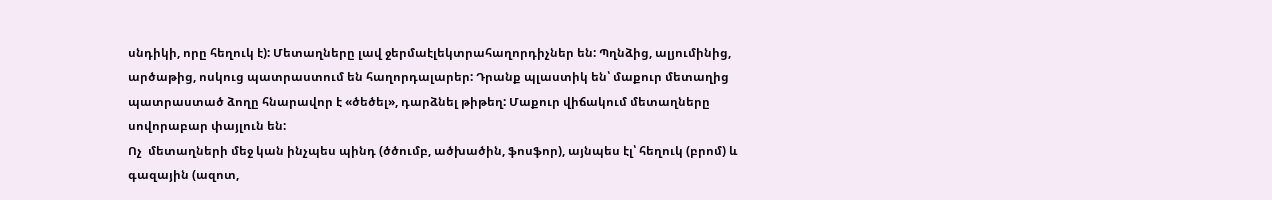սնդիկի, որը հեղուկ է): Մետաղները լավ ջերմաէլեկտրահաղորդիչներ են: Պղնձից, ալյումինից, արծաթից, ոսկուց պատրաստում են հաղորդալարեր: Դրանք պլաստիկ են՝ մաքուր մետաղից պատրաստած ձողը հնարավոր է «ծեծել», դարձնել թիթեղ: Մաքուր վիճակում մետաղները սովորաբար փայլուն են:
Ոչ  մետաղների մեջ կան ինչպես պինդ (ծծումբ, ածխածին, ֆոսֆոր), այնպես էլ՝ հեղուկ (բրոմ) և գազային (ազոտ,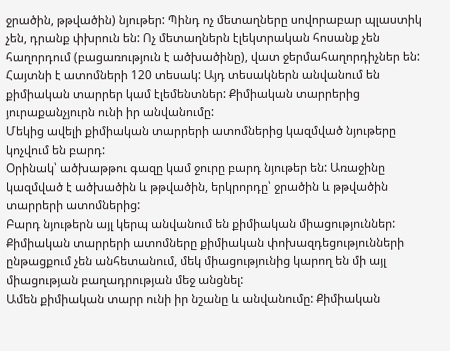ջրածին, թթվածին) նյութեր: Պինդ ոչ մետաղները սովորաբար պլաստիկ չեն, դրանք փխրուն են: Ոչ մետաղներն էլեկտրական հոսանք չեն հաղորդում (բացառություն է ածխածինը), վատ ջերմահաղորդիչներ են:
Հայտնի է ատոմների 120 տեսակ: Այդ տեսակներն անվանում են քիմիական տարրեր կամ էլեմենտներ: Քիմիական տարրերից յուրաքանչյուրն ունի իր անվանումը:
Մեկից ավելի քիմիական տարրերի ատոմներից կազմված նյութերը կոչվում են բարդ:
Օրինակ՝ ածխաթթու գազը կամ ջուրը բարդ նյութեր են: Առաջինը կազմված է ածխածին և թթվածին, երկրորդը՝ ջրածին և թթվածին տարրերի ատոմներից:
Բարդ նյութերն այլ կերպ անվանում են քիմիական միացություններ:
Քիմիական տարրերի ատոմները քիմիական փոխազդեցությունների ընթացքում չեն անհետանում, մեկ միացությունից կարող են մի այլ միացության բաղադրության մեջ անցնել:
Ամեն քիմիական տարր ունի իր նշանը և անվանումը: Քիմիական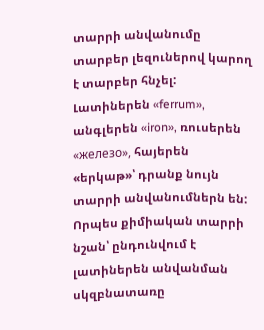տարրի անվանումը տարբեր լեզուներով կարող է տարբեր հնչել: Լատիներեն «ferrum», անգլերեն «iron», ռուսերեն «железо», հայերեն «երկաթ»՝ դրանք նույն տարրի անվանումներն են: Որպես քիմիական տարրի նշան՝ ընդունվում է լատիներեն անվանման սկզբնատառը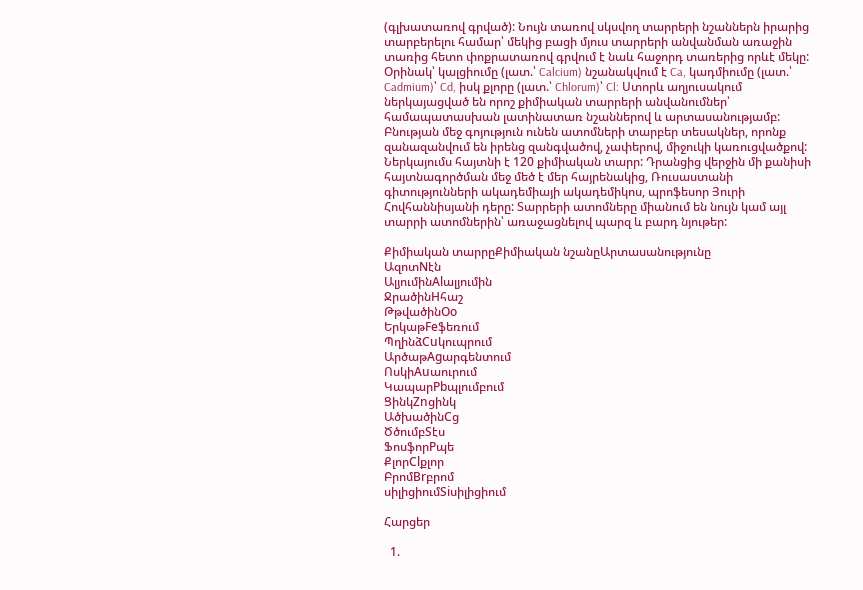(գլխատառով գրված): Նույն տառով սկսվող տարրերի նշաններն իրարից տարբերելու համար՝ մեկից բացի մյուս տարրերի անվանման առաջին տառից հետո փոքրատառով գրվում է նաև հաջորդ տառերից որևէ մեկը: Օրինակ՝ կալցիումը (լատ.՝ Calcium) նշանակվում է Ca, կադմիումը (լատ.՝ Cadmium)՝ Cd, իսկ քլորը (լատ.՝ Chlorum)՝ Cl: Ստորև աղյուսակում ներկայացված են որոշ քիմիական տարրերի անվանումներ՝ համապատասխան լատինատառ նշաններով և արտասանությամբ:
Բնության մեջ գոյություն ունեն ատոմների տարբեր տեսակներ, որոնք զանազանվում են իրենց զանգվածով, չափերով, միջուկի կառուցվածքով:
Ներկայումս հայտնի է 120 քիմիական տարր: Դրանցից վերջին մի քանիսի հայտնագործման մեջ մեծ է մեր հայրենակից, Ռուսաստանի գիտությունների ակադեմիայի ակադեմիկոս, պրոֆեսոր Յուրի Հովհաննիսյանի դերը: Տարրերի ատոմները միանում են նույն կամ այլ տարրի ատոմներին՝ առաջացնելով պարզ և բարդ նյութեր:

Քիմիական տարրըՔիմիական նշանըԱրտասանությունը
ԱզոտNէն
ԱլյումինAlալյումին
ՋրածինHհաշ
ԹթվածինOо
ԵրկաթFeֆեռում
ՊղինձCuկուպրում
ԱրծաթAgարգենտում
ՈսկիAuաուրում
ԿապարPbպլումբում
ՑինկZnցինկ
ԱծխածինCց
ԾծումբSէս
ՖոսֆորPպե
ՔլորClքլոր
ԲրոմBrբրոմ
սիլիցիումSiսիլիցիում

Հարցեր

  1.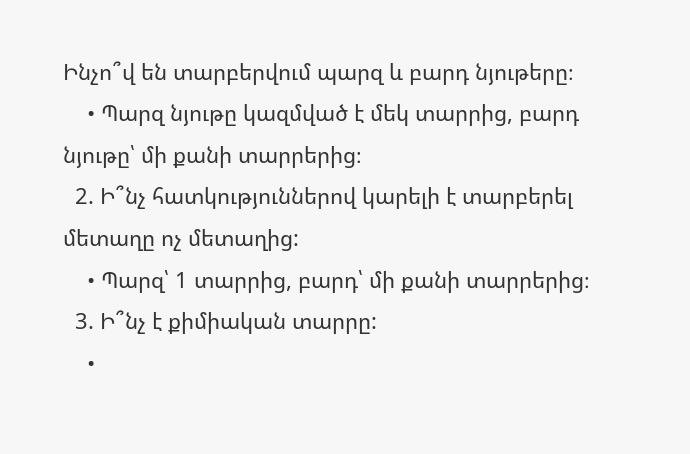Ինչո՞վ են տարբերվում պարզ և բարդ նյութերը։
    • Պարզ նյութը կազմված է մեկ տարրից, բարդ նյութը՝ մի քանի տարրերից։
  2. Ի՞նչ հատկություններով կարելի է տարբերել մետաղը ոչ մետաղից:
    • Պարզ՝ 1 տարրից, բարդ՝ մի քանի տարրերից։
  3. Ի՞նչ է քիմիական տարրը:
    •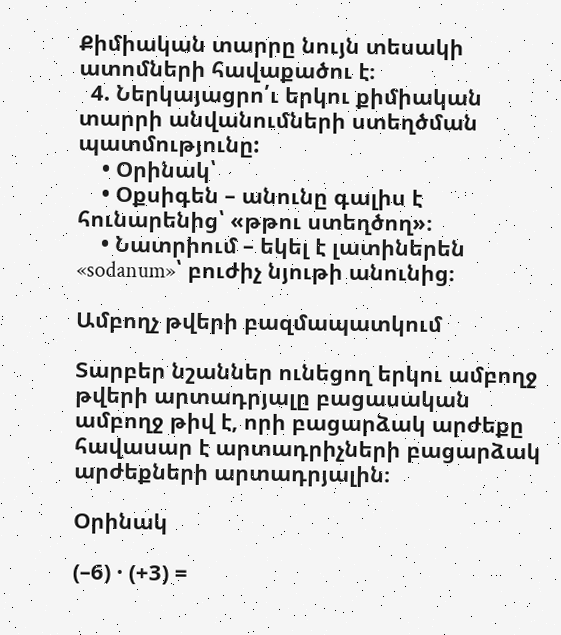Քիմիական տարրը նույն տեսակի ատոմների հավաքածու է։
  4. Ներկայացրո՛ւ երկու քիմիական տարրի անվանումների ստեղծման պատմությունը:
    • Օրինակ՝
    • Օքսիգեն – անունը գալիս է հունարենից՝ «թթու ստեղծող»։
    • Նատրիում – եկել է լատիներեն «sodanum»՝ բուժիչ նյութի անունից։

Ամբողչ թվերի բազմապատկում

Տարբեր նշաններ ունեցող երկու ամբողջ թվերի արտադրյալը բացասական ամբողջ թիվ է, որի բացարձակ արժեքը հավասար է արտադրիչների բացարձակ արժեքների արտադրյալին։

Օրինակ

(–6) · (+3) =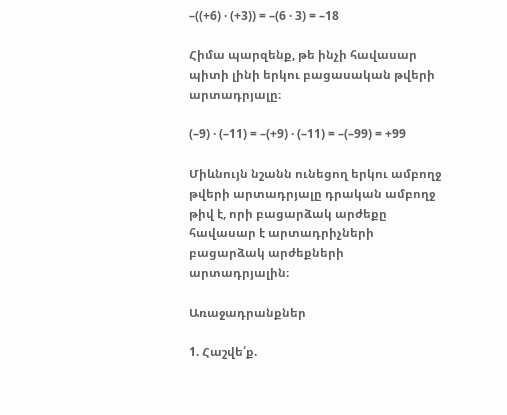–((+6) · (+3)) = –(6 · 3) = –18

Հիմա պարզենք, թե ինչի հավասար պիտի լինի երկու բացասական թվերի արտադրյալը։

(–9) · (–11) = –(+9) · (–11) = –(–99) = +99

Միևնույն նշանն ունեցող երկու ամբողջ թվերի արտադրյալը դրական ամբողջ թիվ է, որի բացարձակ արժեքը հավասար է արտադրիչների բացարձակ արժեքների արտադրյալին։

Առաջադրանքներ

1. Հաշվե՛ք.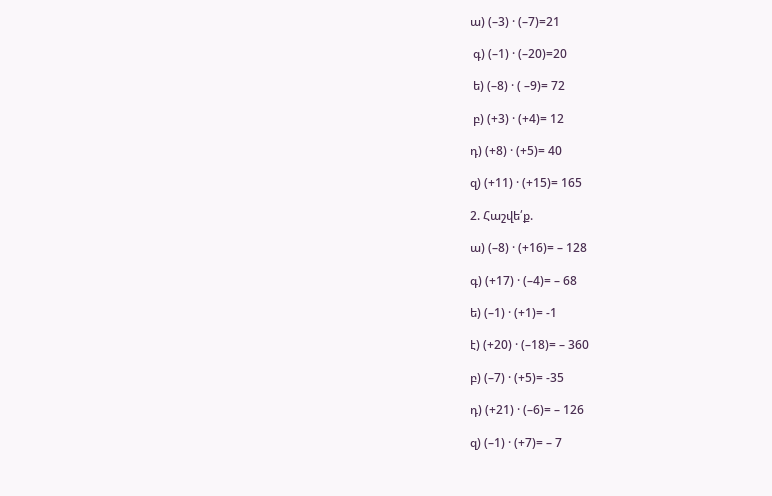ա) (–3) · (–7)=21

 գ) (–1) · (–20)=20

 ե) (–8) · ( –9)= 72

 բ) (+3) · (+4)= 12

դ) (+8) · (+5)= 40

զ) (+11) · (+15)= 165

2. Հաշվե՛ք.

ա) (–8) · (+16)= – 128

գ) (+17) · (–4)= – 68

ե) (–1) · (+1)= -1

է) (+20) · (–18)= – 360

բ) (–7) · (+5)= -35

դ) (+21) · (–6)= – 126

զ) (–1) · (+7)= – 7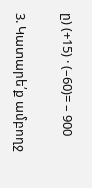ը) (+15) · (–60)= – 900

3. Կատարե՛ք ամբողջ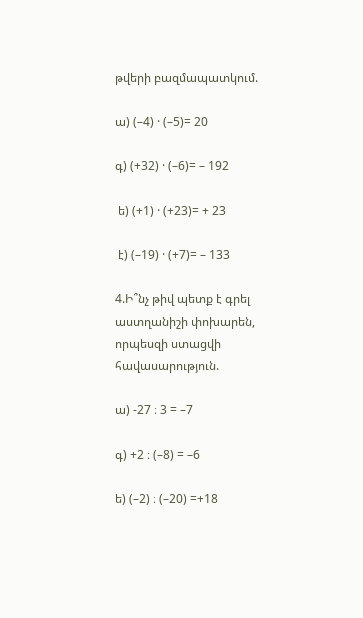թվերի բազմապատկում.

ա) (–4) · (–5)= 20

գ) (+32) · (–6)= – 192

 ե) (+1) · (+23)= + 23

 է) (–19) · (+7)= – 133

4.Ի՞նչ թիվ պետք է գրել աստղանիշի փոխարեն, որպեսզի ստացվի հավասարություն.

ա) -27 ։ 3 = –7

գ) +2 ։ (–8) = –6

ե) (–2) ։ (–20) =+18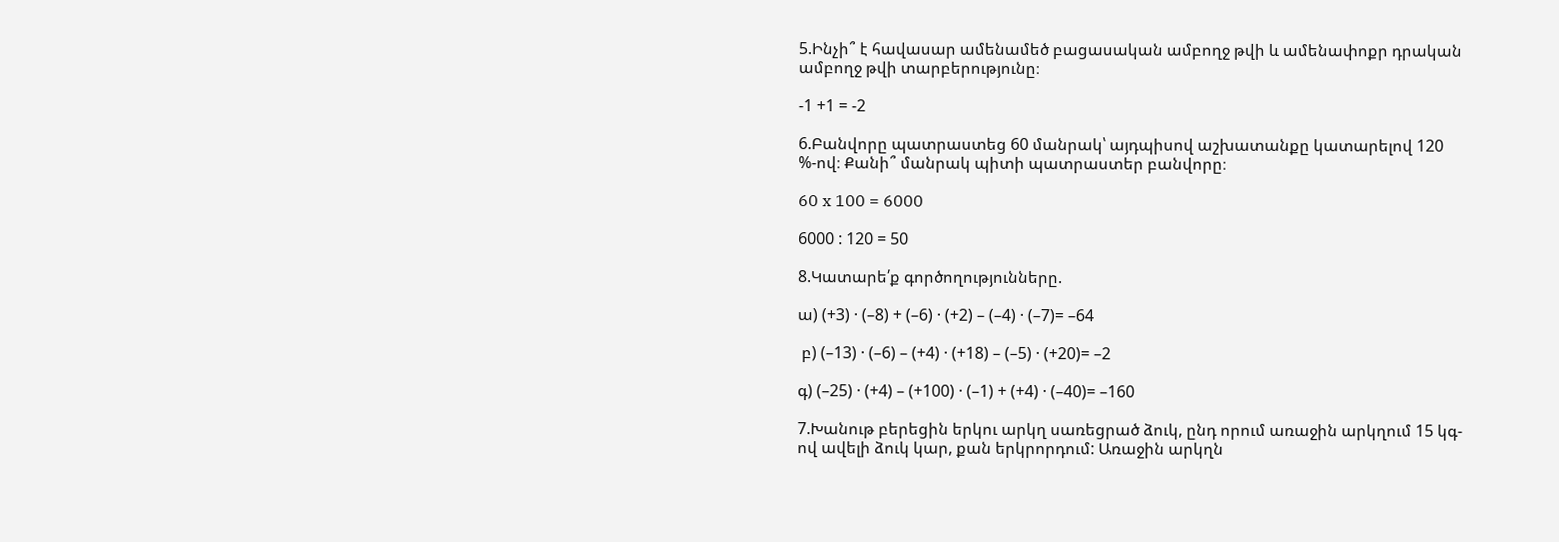5.Ինչի՞ է հավասար ամենամեծ բացասական ամբողջ թվի և ամենափոքր դրական ամբողջ թվի տարբերությունը։

-1 +1 = -2

6.Բանվորը պատրաստեց 60 մանրակ՝ այդպիսով աշխատանքը կատարելով 120 %-ով։ Քանի՞ մանրակ պիտի պատրաստեր բանվորը։

60 x 100 = 6000

6000 : 120 = 50

8.Կատարե՛ք գործողությունները.

ա) (+3) · (–8) + (–6) · (+2) – (–4) · (–7)= –64

 բ) (–13) · (–6) – (+4) · (+18) – (–5) · (+20)= –2

գ) (–25) · (+4) – (+100) · (–1) + (+4) · (–40)= –160

7.Խանութ բերեցին երկու արկղ սառեցրած ձուկ, ընդ որում առաջին արկղում 15 կգ-ով ավելի ձուկ կար, քան երկրորդում: Առաջին արկղն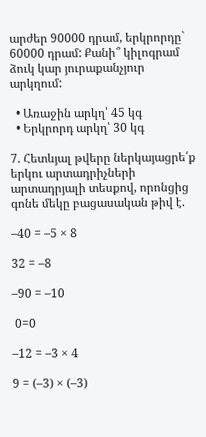արժեր 90000 դրամ, երկրորդը` 60000 դրամ: Քանի՞ կիլոգրամ ձուկ կար յուրաքանչյուր արկղում:

  • Առաջին արկղ՝ 45 կգ
  • Երկրորդ արկղ՝ 30 կգ

7. Հետևյալ թվերը ներկայացրե՛ք երկու արտադրիչների արտադրյալի տեսքով, որոնցից գոնե մեկը բացասական թիվ է.

–40 = –5 × 8

32 = –8

–90 = –10

 0=0

–12 = –3 × 4

9 = (–3) × (–3)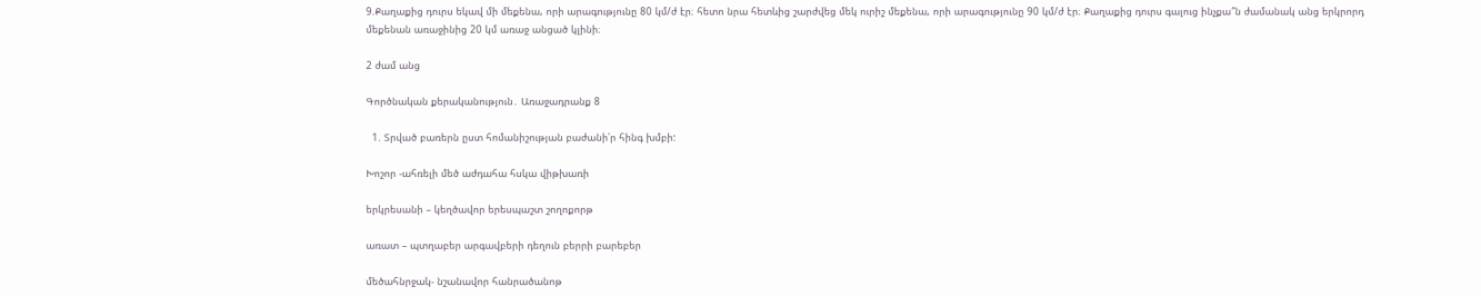9.Քաղաքից դուրս եկավ մի մեքենա, որի արագությունը 80 կմ/ժ էր։ հետո նրա հետևից շարժվեց մեկ ուրիշ մեքենա, որի արագությունը 90 կմ/ժ էր։ Քաղաքից դուրս գալուց ինչքա՞ն ժամանակ անց երկրորդ մեքենան առաջինից 20 կմ առաջ անցած կլինի։

2 ժամ անց

Գործնական քերականություն․ Առաջադրանք 8

  1. Տրված բառերն ըստ հոմանիշության բաժանի՛ր հինգ խմբի:

Խոշոր -ահռելի մեծ աժդահա հսկա վիթխառի

երկրեսանի – կեղծավոր երեսպաշտ շողոքորթ

առատ – պտղաբեր արգավբերի դեղուն բերրի բարեբեր

մեծահնրջակ- նշանավոր հանրածանոթ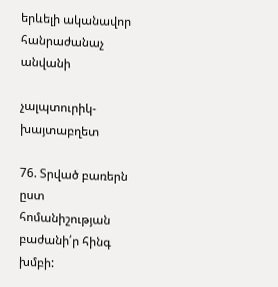երևելի ականավոր հանրաժանաչ անվանի

չալպտուրիկ- խայտաբղետ

76. Տրված բառերն ըստ հոմանիշության բաժանի՛ր հինգ խմբի: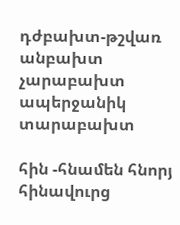դժբախտ-թշվառ անբախտ չարաբախտ ապերջանիկ տարաբախտ

հին -հնամեն հնորյ հինավուրց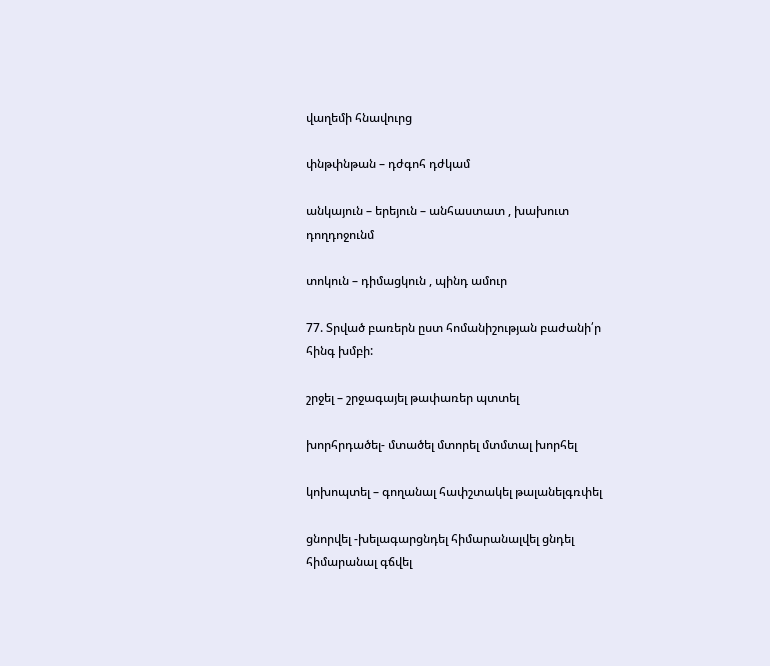վաղեմի հնավուրց

փնթփնթան – դժգոհ դժկամ

անկայուն – երեյուն – անհաստատ , խախուտ դողդոջունմ

տոկուն – դիմացկուն , պինդ ամուր

77. Տրված բառերն ըստ հոմանիշության բաժանի՛ր հինգ խմբի:

շրջել – շրջագայել թափառեր պտտել

խորհրդածել- մտածել մտորել մտմտալ խորհել

կոխոպտել – գողանալ հափշտակել թալանելգռփել

ցնորվել -խելագարցնդել հիմարանալվել ցնդել հիմարանալ գճվել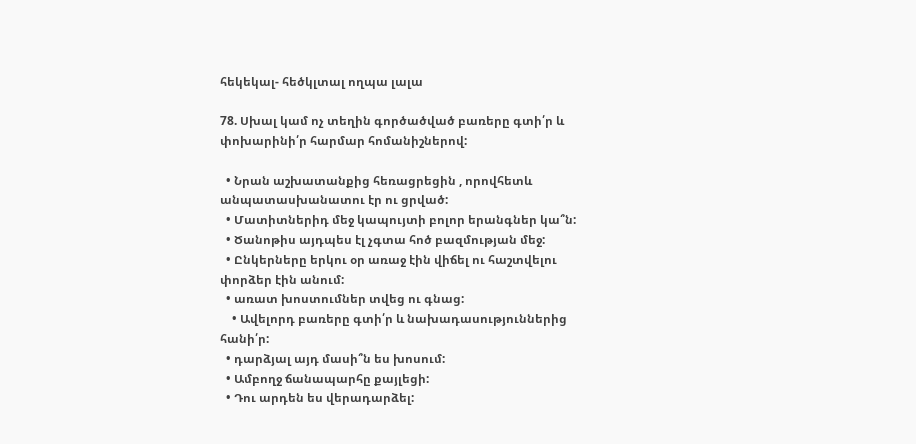հեկեկալ- հեծկլտալ ողպա լալա

78. Սխալ կամ ոչ տեղին գործածված բառերը գտի՛ր և փոխարինի՛ր հարմար հոմանիշներով:

  • Նրան աշխատանքից հեռացրեցին , որովհետև անպատասխանատու էր ու ցրված:
  • Մատիտներիդ մեջ կապույտի բոլոր երանգներ կա՞ն:
  • Ծանոթիս այդպես էլ չգտա հոծ բազմության մեջ:
  • Ընկերները երկու օր առաջ էին վիճել ու հաշտվելու փորձեր էին անում:
  • առատ խոստումներ տվեց ու գնաց:
    • Ավելորդ բառերը գտի՛ր և նախադասություններից հանի՛ր:
  • դարձյալ այդ մասի՞ն ես խոսում:
  • Ամբողջ ճանապարհը քայլեցի:
  • Դու արդեն ես վերադարձել: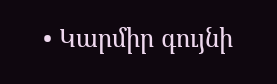• Կարմիր գույնի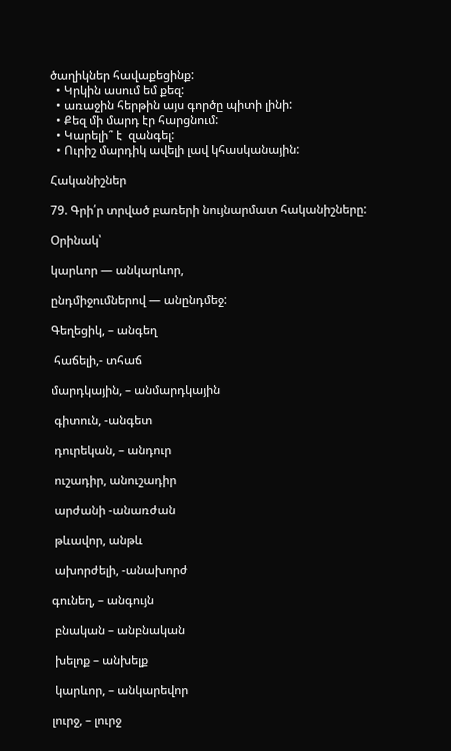ծաղիկներ հավաքեցինք:
  • Կրկին ասում եմ քեզ:
  • առաջին հերթին այս գործը պիտի լինի:
  • Քեզ մի մարդ էր հարցնում:
  • Կարելի՞ է  զանգել:
  • Ուրիշ մարդիկ ավելի լավ կհասկանային:

Հականիշներ

79. Գրի՛ր տրված բառերի նույնարմատ հականիշները:

Օրինակ՝

կարևոր — անկարևոր,

ընդմիջումներով — անընդմեջ:

Գեղեցիկ, – անգեղ

 հաճելի,- տհաճ

մարդկային, – անմարդկային

 գիտուն, -անգետ

 դուրեկան, – անդուր

 ուշադիր, անուշադիր

 արժանի -անառժան

 թևավոր, անթև

 ախորժելի, -անախորժ

գունեղ, – անգույն

 բնական – անբնական

 խելոք – անխելք

 կարևոր, – անկարեվոր

լուրջ, – լուրջ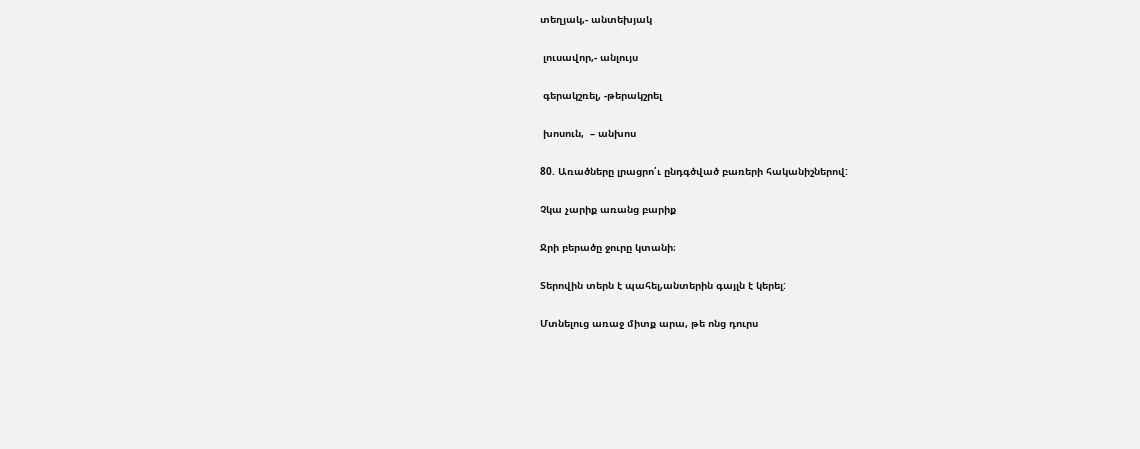տեղյակ,- անտեխյակ

 լուսավոր,- անլույս

 գերակշռել, -թերակշրել

 խոսուն,  – անխոս

80. Առածները լրացրո՛ւ ընդգծված բառերի հականիշներով:

Չկա չարիք առանց բարիք

Ջրի բերածը ջուրը կտանի։

Տերովին տերն է պահել,անտերին գայլն է կերել:

Մտնելուց առաջ միտք արա, թե ոնց դուրս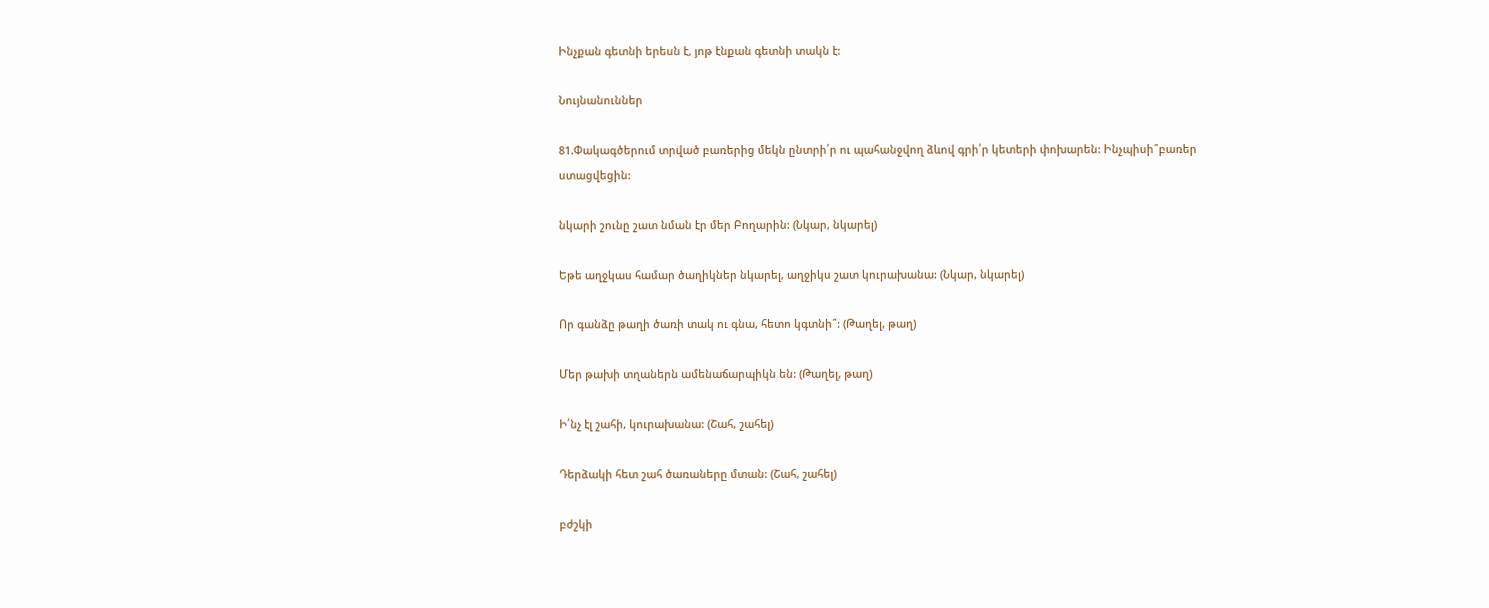Ինչքան գետնի երեսն է, յոթ էնքան գետնի տակն է:

Նույնանուններ

81.Փակագծերում տրված բառերից մեկն ընտրի՛ր ու պահանջվող ձևով գրի՛ր կետերի փոխարեն: Ինչպիսի՞բառեր ստացվեցին:

նկարի շունը շատ նման էր մեր Բողարին: (Նկար, նկարել)

Եթե աղջկաս համար ծաղիկներ նկարել, աղջիկս շատ կուրախանա: (Նկար, նկարել)

Որ գանձը թաղի ծառի տակ ու գնա, հետո կգտնի՞: (Թաղել, թաղ)

Մեր թախի տղաներն ամենաճարպիկն են: (Թաղել, թաղ)

Ի՛նչ էլ շահի, կուրախանա: (Շահ, շահել)

Դերձակի հետ շահ ծառաները մտան: (Շահ, շահել)

բժշկի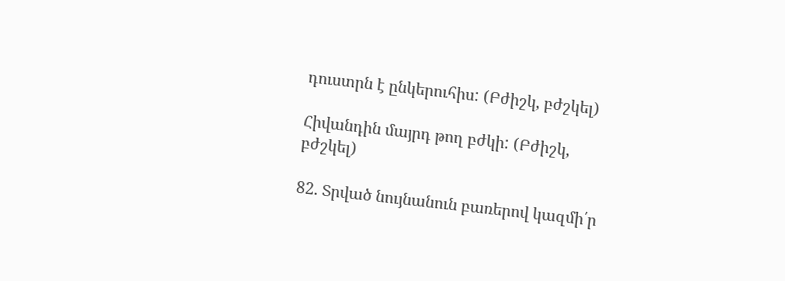դուստրն է ընկերուհիս: (Բժիշկ, բժշկել)

Հիվանդին մայրդ թող բժկի: (Բժիշկ, բժշկել)

82. Տրված նույնանուն բառերով կազմի՛ր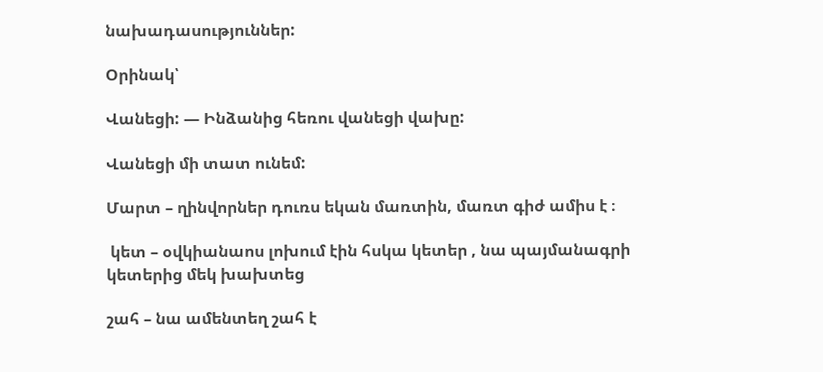նախադասություններ:

Օրինակ՝

Վանեցի: — Ինձանից հեռու վանեցի վախը:

Վանեցի մի տատ ունեմ:

Մարտ – ղինվորներ դուռս եկան մառտին, մառտ գիժ ամիս է ։

 կետ – օվկիանաոս լոխում էին հսկա կետեր , նա պայմանագրի կետերից մեկ խախտեց

շահ – նա ամենտեղ շահ է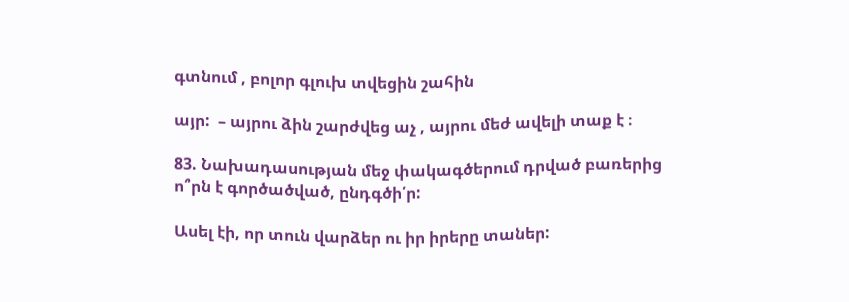գտնում , բոլոր գլուխ տվեցին շահին

այր:  – այրու ձին շարժվեց աչ , այրու մեժ ավելի տաք է ։

83. Նախադասության մեջ փակագծերում դրված բառերից ո՞րն է գործածված, ընդգծի՛ր:

Ասել էի, որ տուն վարձեր ու իր իրերը տաներ: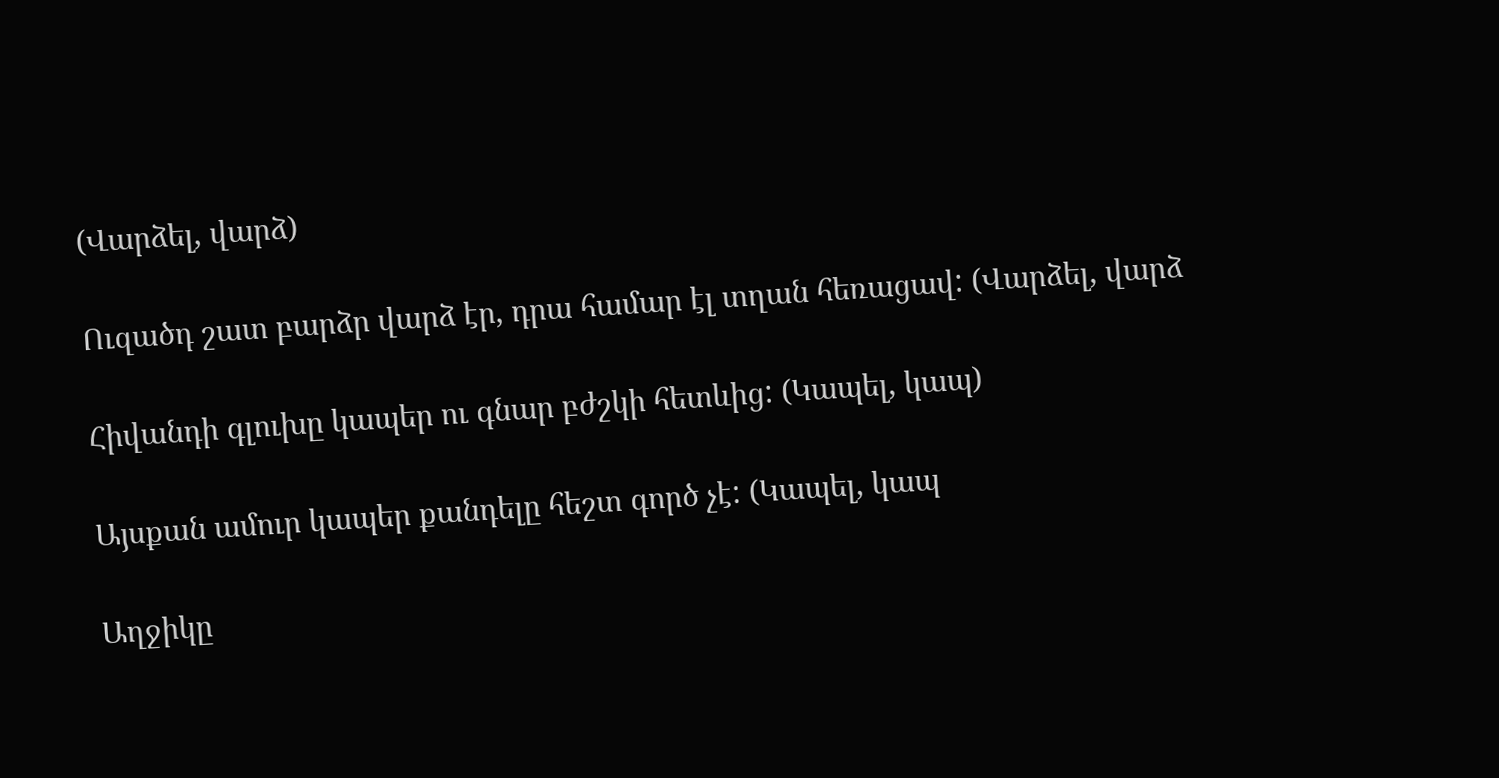(Վարձել, վարձ)

Ուզածդ շատ բարձր վարձ էր, դրա համար էլ տղան հեռացավ: (Վարձել, վարձ

Հիվանդի գլուխը կապեր ու գնար բժշկի հետևից: (Կապել, կապ)

Այսքան ամուր կապեր քանդելը հեշտ գործ չէ: (Կապել, կապ

Աղջիկը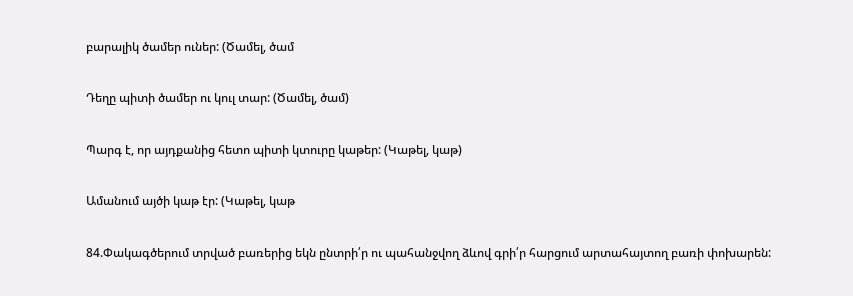բարալիկ ծամեր ուներ: (Ծամել, ծամ

Դեղը պիտի ծամեր ու կուլ տար: (Ծամել, ծամ)

Պարգ է, որ այդքանից հետո պիտի կտուրը կաթեր: (Կաթել, կաթ)

Ամանում այծի կաթ էր: (Կաթել, կաթ

84.Փակագծերում տրված բառերից եկն ընտրի՛ր ու պահանջվող ձևով գրի՛ր հարցում արտահայտող բառի փոխարեն: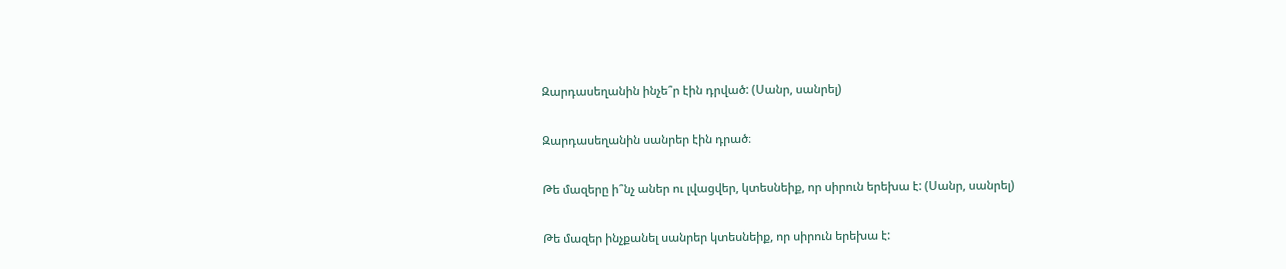Զարդասեղանին ինչե՞ր էին դրված: (Սանր, սանրել)

Զարդասեղանին սանրեր էին դրած։

Թե մազերը ի՞նչ աներ ու լվացվեր, կտեսնեիք, որ սիրուն երեխա է: (Սանր, սանրել)

Թե մազեր ինչքանել սանրեր կտեսնեիք, որ սիրուն երեխա է: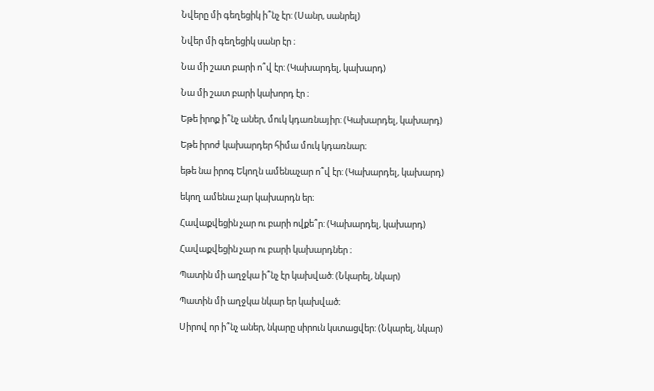Նվերը մի գեղեցիկ ի՞նչ էր: (Սանր, սանրել)

Նվեր մի գեղեցիկ սանր էր ։

Նա մի շատ բարի ո՞վ էր: (Կախարդել, կախարդ)

Նա մի շատ բարի կախորդ էր ։

Եթե իրոք ի՞նչ աներ, մուկ կդառնայիր: (Կախարդել, կախարդ)

Եթե իրոժ կախարդեր հիմա մուկ կդառնար։

եթե նա իրոգ Եկողն ամենաչար ո՞վ էր: (Կախարդել, կախարդ)

եկող ամենա չար կախարդն եր։

Հավաքվեցին չար ու բարի ովքե՞ր: (Կախարդել, կախարդ)

Հավաքվեցին չար ու բարի կախարդներ ։

Պատին մի աղջկա ի՞նչ էր կախված: (Նկարել, նկար)

Պատին մի աղջկա նկար եր կախված։

Սիրով որ ի՞նչ աներ, նկարը սիրուն կստացվեր: (Նկարել, նկար)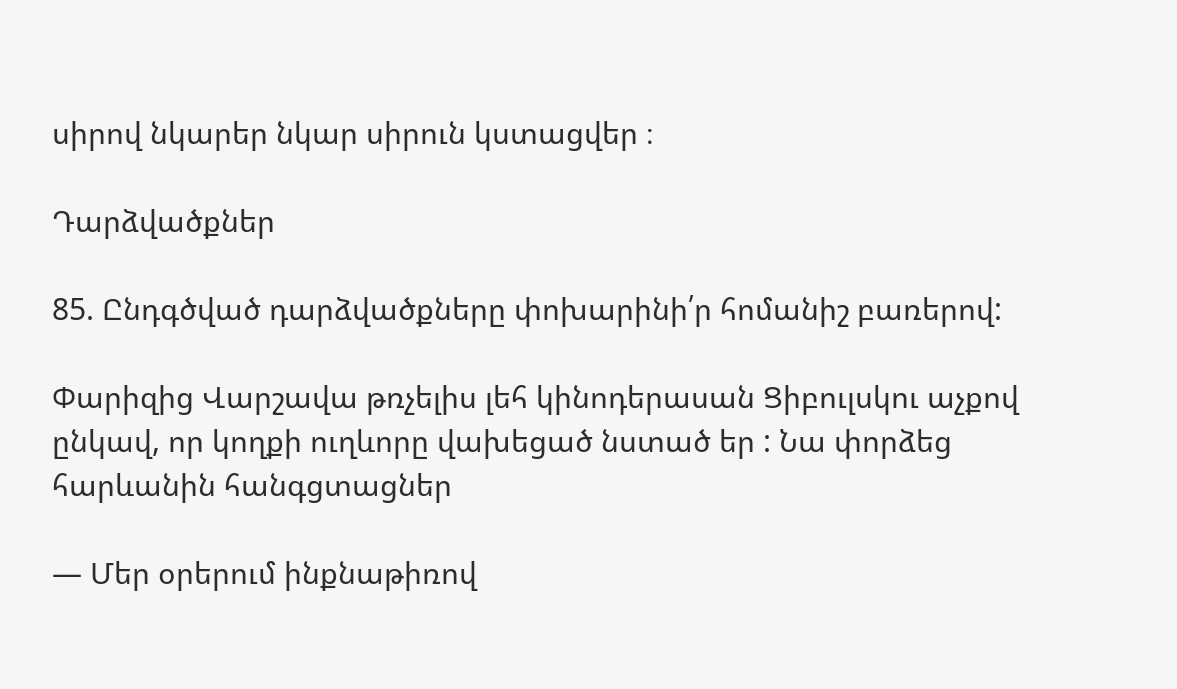սիրով նկարեր նկար սիրուն կստացվեր ։

Դարձվածքներ

85. Ընդգծված դարձվածքները փոխարինի՛ր հոմանիշ բառերով:

Փարիզից Վարշավա թռչելիս լեհ կինոդերասան Ցիբուլսկու աչքով ընկավ, որ կողքի ուղևորը վախեցած նստած եր : Նա փորձեց հարևանին հանգցտացներ

— Մեր օրերում ինքնաթիռով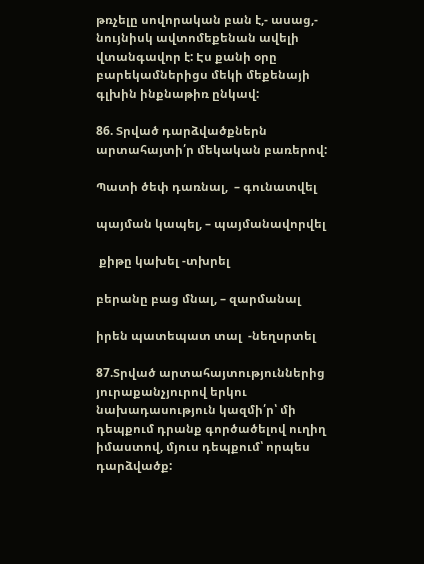թռչելը սովորական բան է,- ասաց,- նույնիսկ ավտոմեքենան ավելի վտանգավոր է: Էս քանի օրը բարեկամներիցս մեկի մեքենայի գլխին ինքնաթիռ ընկավ:

86. Տրված դարձվածքներն արտահայտի՛ր մեկական բառերով:

Պատի ծեփ դառնալ,  – գունատվել

պայման կապել, – պայմանավորվել

 քիթը կախել -տխրել

բերանը բաց մնալ, – զարմանալ

իրեն պատեպատ տալ  -նեղսրտել

87.Տրված արտահայտություններից յուրաքանչյուրով երկու նախադասություն կազմի՛ր՝ մի դեպքում դրանք գործածելով ուղիղ իմաստով, մյուս դեպքում՝ որպես դարձվածք: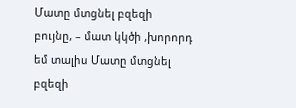Մատը մտցնել բզեզի բույնը, – մատ կկծի ,խորորդ եմ տալիս Մատը մտցնել բզեզի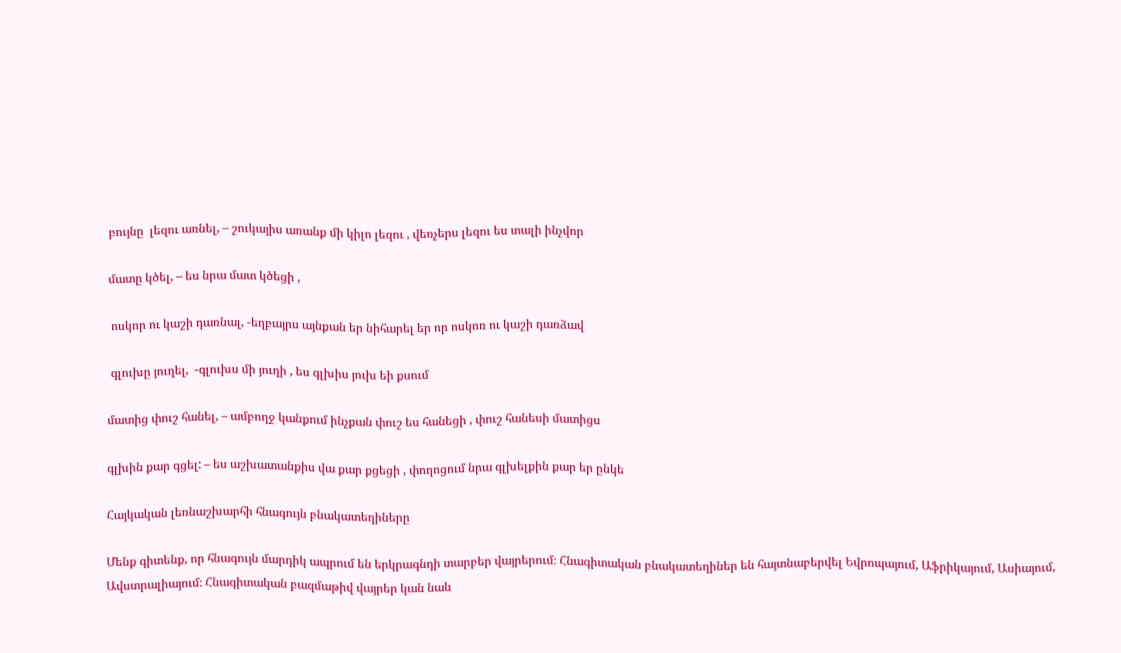բույնը  լեզու առնել, – շուկայիս առանք մի կիլո լեզու , վեռչերս լեզու ես տալի ինչվոր

մատը կծել, – ես նրա մատ կծեցի ,

 ոսկոր ու կաշի դառնալ, -եղբայրս այնքան եր նիհարել եր որ ոսկոռ ու կաշի դառձավ

 գլուխը յուղել,  -գլուխս մի յուղի , ես գլխիս յուխ եի քսում

մատից փուշ հանել, – ամբողջ կանքում ինչքան փուշ ես հանեցի , փուշ հանեսի մատիցս

գլխին քար գցել: – ես աշխատանքիս վա քար քցեցի , փողոցում նրա գլխելքին քար եր ընկե

Հայկական լեռնաշխարհի հնագույն բնակատեղիները

Մենք գիտենք, որ հնագույն մարդիկ ապրում են երկրագնդի տարբեր վայրերում։ Հնագիտական բնակատեղիներ են հայտնաբերվել Եվրոպայում, Աֆրիկայում, Ասիայում, Ավստրալիայում։ Հնագիտական բազմաթիվ վայրեր կան նաև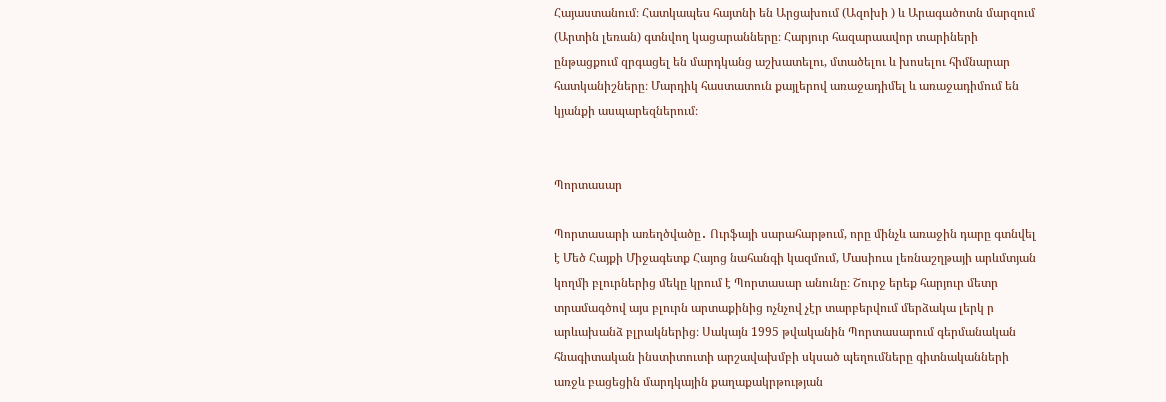Հայաստանում։ Հատկապես հայտնի են Արցախում (Ազոխի ) և Արագածոտն մարզում (Արտին լեռան) գտնվող կացարանները։ Հարյուր հազարաավոր տարիների ընթացքում զրգացել են մարդկանց աշխատելու, մտածելու և խոսելու հիմնարար հատկանիշները։ Մարդիկ հաստատուն քայլերով առաջադիմել և առաջադիմում են կյանքի ասպարեզներում։


Պորտասար

Պորտասարի առեղծվածը․ Ուրֆայի սարահարթում, որը մինչև առաջին դարը գտնվել է Մեծ Հայքի Միջագետք Հայոց նահանգի կազմում, Մասիուս լեռնաշղթայի արևմտյան կողմի բլուրներից մեկը կրում է Պորտասար անունը։ Շուրջ երեք հարյուր մետր տրամագծով այս բլուրն արտաքինից ոչնչով չէր տարբերվում մերձակա լերկ ր արևախանձ բլրակներից։ Սակայն 1995 թվականին Պորտասարում գերմանական հնագիտական ինստիտուտի արշավախմբի սկսած պեղումները գիտնականների առջև բացեցին մարդկային քաղաքակրթության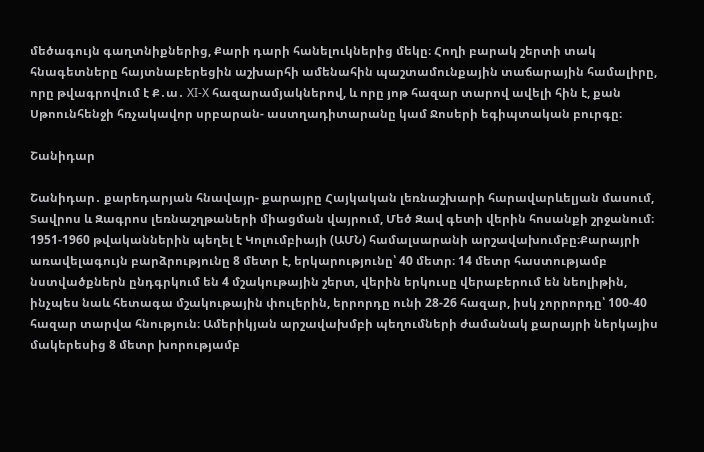մեծագույն գաղտնիքներից, Քարի դարի հանելուկներից մեկը։ Հողի բարակ շերտի տակ հնագետները հայտնաբերեցին աշխարհի ամենահին պաշտամունքային տաճարային համալիրը, որը թվագրովում է Ք․ա․ XI-X հազարամյակներով, և որը յոթ հազար տարով ավելի հին է, քան Սթոունհենջի հռչակավոր սրբարան- աստղադիտարանը կամ Ջոսերի եգիպտական բուրգը։

Շանիդար

Շանիդար․ քարեդարյան հնավայր- քարայրը Հայկական լեռնաշխարի հարավարևելյան մասում, Տավրոս և Զագրոս լեռնաշղթաների միացման վայրում, Մեծ Զավ գետի վերին հոսանքի շրջանում։
1951-1960 թվականներին պեղել է Կոլումբիայի (ԱՄՆ) համալսարանի արշավախումբը։Քարայրի առավելագույն բարձրությունը 8 մետր է, երկարությունը՝ 40 մետր։ 14 մետր հաստությամբ նստվածքներն ընդգրկում են 4 մշակութային շերտ, վերին երկուսը վերաբերում են նեոլիթին, ինչպես նաև հետագա մշակութային փուլերին, երրորդը ունի 28-26 հազար, իսկ չորրորդը՝ 100-40 հազար տարվա հնություն։ Ամերիկյան արշավախմբի պեղումների ժամանակ քարայրի ներկայիս մակերեսից 8 մետր խորությամբ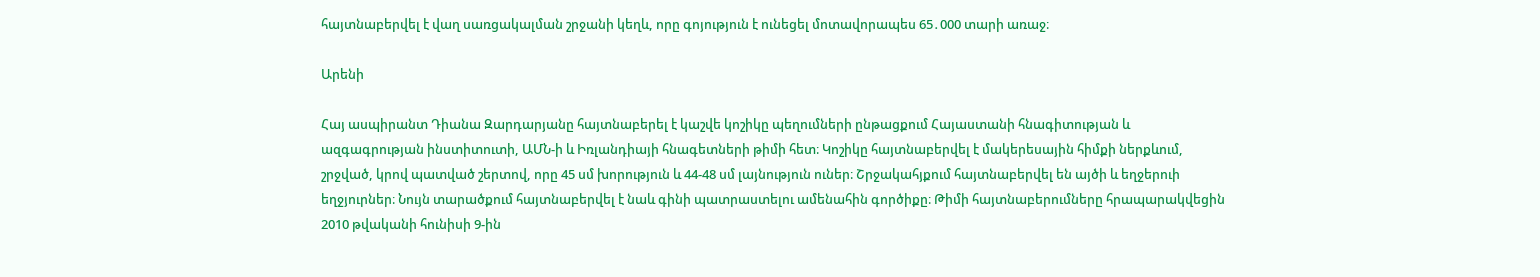հայտնաբերվել է վաղ սառցակալման շրջանի կեղև, որը գոյություն է ունեցել մոտավորապես 65․000 տարի առաջ։

Արենի

Հայ ասպիրանտ Դիանա Զարդարյանը հայտնաբերել է կաշվե կոշիկը պեղումների ընթացքում Հայաստանի հնագիտության և ազգագրության ինստիտուտի, ԱՄՆ-ի և Իռլանդիայի հնագետների թիմի հետ։ Կոշիկը հայտնաբերվել է մակերեսային հիմքի ներքևում, շրջված, կրով պատված շերտով, որը 45 սմ խորություն և 44-48 սմ լայնություն ուներ։ Շրջակահյքում հայտնաբերվել են այծի և եղջերուի եղջյուրներ։ Նույն տարածքում հայտնաբերվել է նաև գինի պատրաստելու ամենահին գործիքը։ Թիմի հայտնաբերումները հրապարակվեցին 2010 թվականի հունիսի 9-ին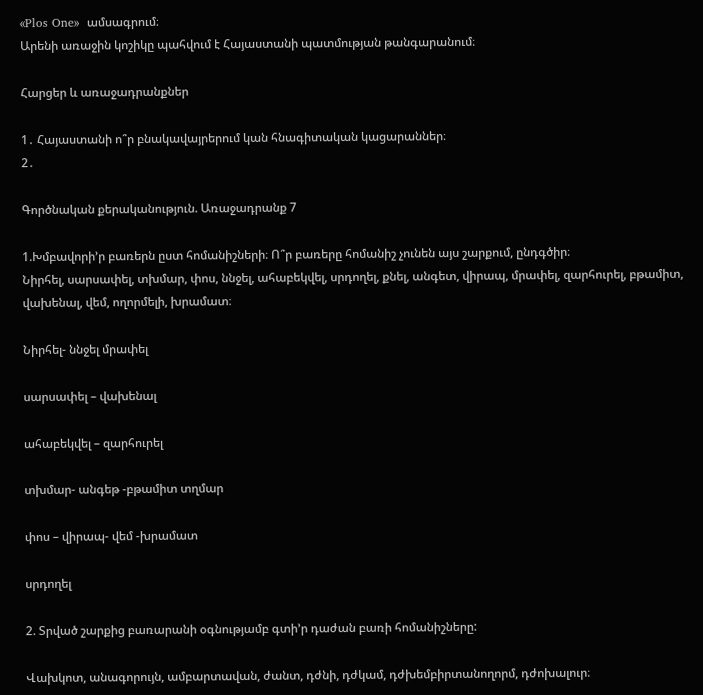«Plos One»  ամսագրում։
Արենի առաջին կոշիկը պահվում է Հայաստանի պատմության թանգարանում։

Հարցեր և առաջադրանքներ

1․ Հայաստանի ո՞ր բնակավայրերում կան հնագիտական կացարաններ։
2․

Գործնական քերականություն. Առաջադրանք 7

1.Խմբավորի’ր բառերն ըստ հոմանիշների։ Ո՞ր բառերը հոմանիշ չունեն այս շարքում, ընդգծիր։
Նիրհել, սարսափել, տխմար, փոս, ննջել, ահաբեկվել, սրդողել, քնել, անգետ, վիրապ, մրափել, զարհուրել, բթամիտ, վախենալ, վեմ, ողորմելի, խրամատ։

Նիրհել- ննջել մրափել

սարսափել – վախենալ

ահաբեկվել – զարհուրել

տխմար- անգեթ -բթամիտ տղմար

փոս – վիրապ- վեմ -խրամատ

սրդողել

2. Տրված շարքից բառարանի օգնությամբ գտի’ր դաժան բառի հոմանիշները:

Վախկոտ, անագորույն, ամբարտավան, ժանտ, դժնի, դժկամ, դժխեմբիրտանողորմ, դժոխալուր։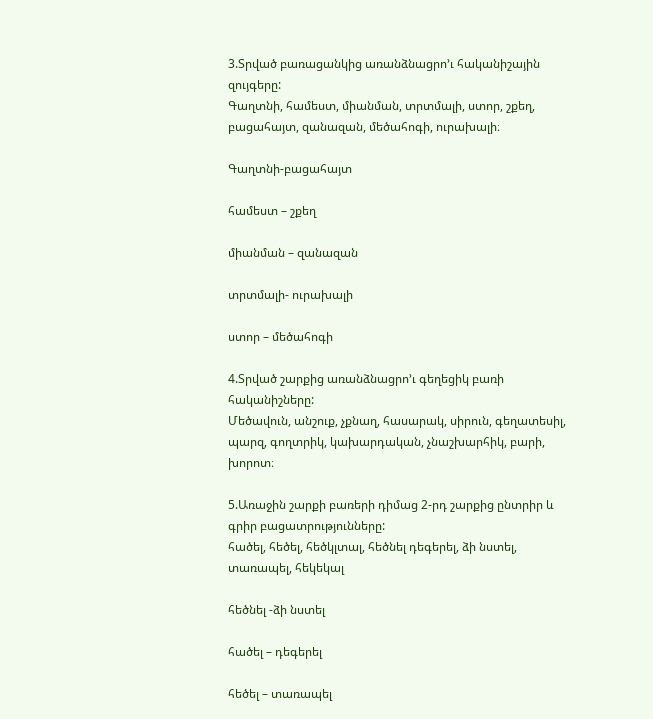3.Տրված բառացանկից առանձնացրո’ւ հականիշային զույգերը:
Գաղտնի, համեստ, միանման, տրտմալի, ստոր, շքեղ, բացահայտ, զանազան, մեծահոգի, ուրախալի։

Գաղտնի-բացահայտ

համեստ – շքեղ

միանման – զանազան

տրտմալի- ուրախալի

ստոր – մեծահոգի

4.Տրված շարքից առանձնացրո’ւ գեղեցիկ բառի հականիշները:
Մեծավուն, անշուք, չքնաղ, հասարակ, սիրուն, գեղատեսիլ, պարզ, գողտրիկ, կախարդական, չնաշխարհիկ, բարի, խորոտ։

5.Առաջին շարքի բառերի դիմաց 2-րդ շարքից ընտրիր և գրիր բացատրությունները:
հածել, հեծել, հեծկլտալ, հեծնել դեգերել, ձի նստել, տառապել, հեկեկալ

հեծնել -ձի նստել

հածել – դեգերել

հեծել – տառապել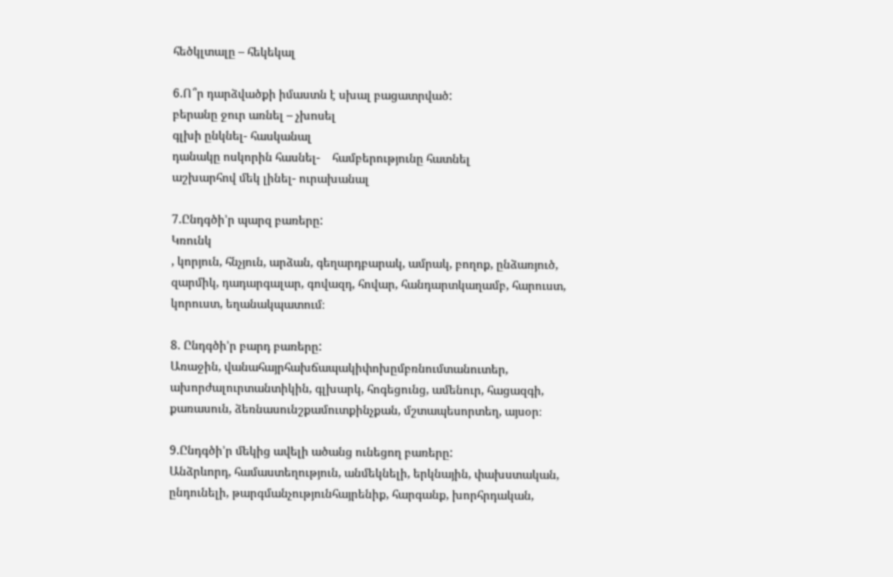հեծկլտալը – հեկեկալ

6.Ո՞ր դարձվածքի իմաստն է սխալ բացատրված:
բերանը ջուր առնել – չխոսել
գլխի ընկնել- հասկանալ
դանակը ոսկորին հասնել-    համբերությունը հատնել
աշխարհով մեկ լինել- ուրախանալ

7.Ընդգծի’ր պարզ բառերը:
Կռունկ
, կորյուն, հնչյուն, արձան, գեղարդբարակ, ամրակ, բողոք, ընձառյուծ, զարմիկ, դադարգալար, գովազդ, հովար, հանդարտկաղամբ, հարուստ, կորուստ, եղանակպատում։

8. Ընդգծի’ր բարդ բառերը:
Առաջին, վանահայրհախճապակիփոխըմբռնումտանուտեր, ախորժալուրտանտիկին, գլխարկ, հոգեցունց, ամենուր, հացազգի, քառասուն, ձեռնասունշքամուտքինչքան, մշտապեսորտեղ, այսօր։

9.Ընդգծի’ր մեկից ավելի ածանց ունեցող բառերը:
Անձրևորդ, համաստեղություն, անմեկնելի, երկնային, փախստական, ընդունելի, թարգմանչությունհայրենիք, հարգանք, խորհրդական,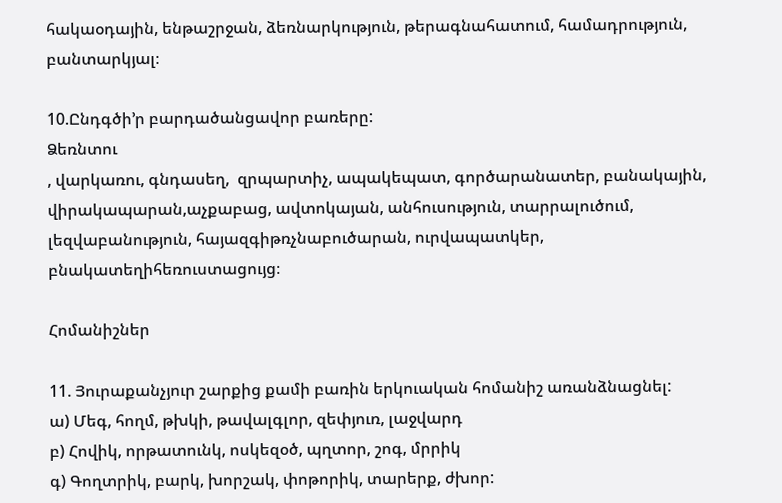հակաօդային, ենթաշրջան, ձեռնարկություն, թերագնահատում, համադրություն, բանտարկյալ։

10.Ընդգծի’ր բարդածանցավոր բառերը:
Ձեռնտու
, վարկառու, գնդասեղ,  զրպարտիչ, ապակեպատ, գործարանատեր, բանակային, վիրակապարան,աչքաբաց, ավտոկայան, անհուսություն, տարրալուծում, լեզվաբանություն, հայազգիթռչնաբուծարան, ուրվապատկեր, բնակատեղիհեռուստացույց։

Հոմանիշներ

11. Յուրաքանչյուր շարքից քամի բառին երկուական հոմանիշ առանձնացնել:
ա) Մեգ, հողմ, թխկի, թավալգլոր, զեփյուռ, լաջվարդ
բ) Հովիկ, որթատունկ, ոսկեզօծ, պղտոր, շոգ, մրրիկ
գ) Գողտրիկ, բարկ, խորշակ, փոթորիկ, տարերք, ժխոր: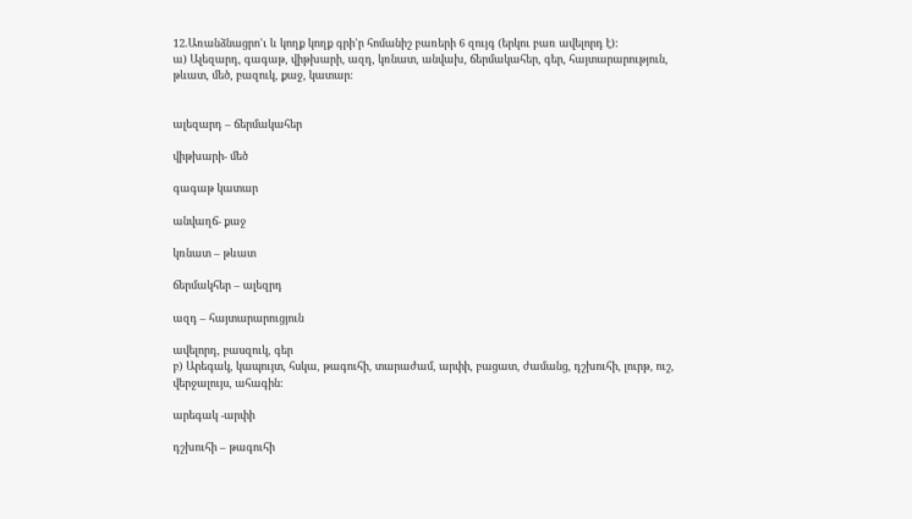12.Առանձնացրո’ւ և կողք կողք գրի’ր հոմանիշ բառերի 6 զույգ (երկու բառ ավելորդ է):
ա) Ալեզարդ, գագաթ, վիթխարի, ազդ, կռնատ, անվախ, ճերմակահեր, գեր, հայտարարություն, թևատ, մեծ, բազուկ, քաջ, կատար:


ալեզարդ – ճերմակահեր

վիթխարի- մեծ

գագաթ կատար

անվաղճ- քաջ

կռնատ – թևատ

ճերմակհեր – ալեզրդ

ազդ – հայտարարուցյուն

ավելորդ, բասզուկ, գեր
բ) Արեգակ, կապույտ, հսկա, թագուհի, տարաժամ, արփի, բացատ, ժամանց, դշխուհի, լուրթ, ուշ, վերջալույս, ահագին:

արեգակ -արփի

դշխուհի – թագուհի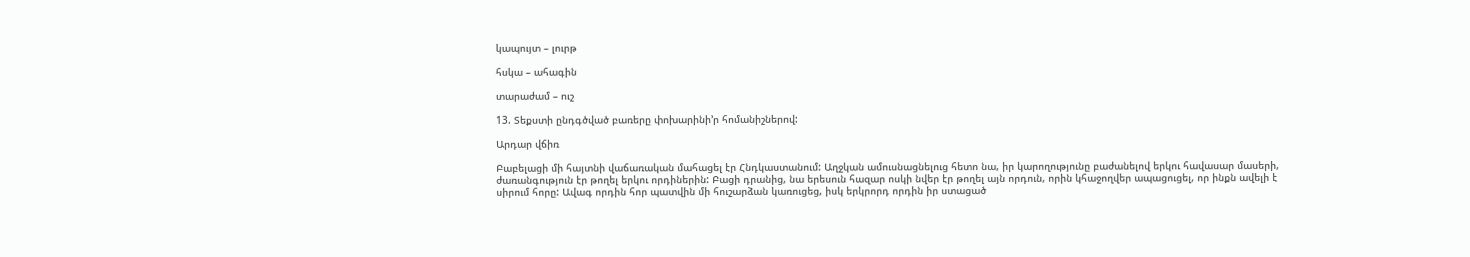կապույտ – լուրթ

հսկա – ահագին

տարաժամ – ուշ

13. Տեքստի ընդգծված բառերը փոխարինի’ր հոմանիշներով:

Արդար վճիռ

Բաբելացի մի հայտնի վաճառական մահացել էր Հնդկաստանում: Աղջկան ամուսնացնելուց հետո նա, իր կարողությունը բաժանելով երկու հավասար մասերի, ժառանգություն էր թողել երկու որդիներին: Բացի դրանից, նա երեսուն հազար ոսկի նվեր էր թողել այն որդուն, որին կհաջողվեր ապացուցել, որ ինքն ավելի է սիրում հորը: Ավագ որդին հոր պատվին մի հուշարձան կառուցեց, իսկ երկրորդ որդին իր ստացած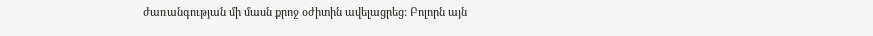ժառանգության մի մասն քրոջ օժիտին ավելացրեց: Բոլորն այն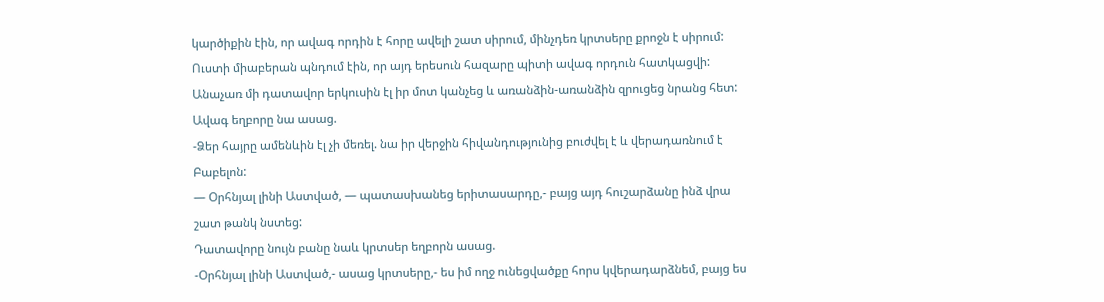կարծիքին էին, որ ավագ որդին է հորը ավելի շատ սիրում, մինչդեռ կրտսերը քրոջն է սիրում: Ուստի միաբերան պնդում էին, որ այդ երեսուն հազարը պիտի ավագ որդուն հատկացվի:
Անաչառ մի դատավոր երկուսին էլ իր մոտ կանչեց և առանձին-առանձին զրուցեց նրանց հետ: Ավագ եղբորը նա ասաց.
-Ձեր հայրը ամենևին էլ չի մեռել. նա իր վերջին հիվանդությունից բուժվել է և վերադառնում է Բաբելոն:
— Օրհնյալ լինի Աստված, — պատասխանեց երիտասարդը,- բայց այդ հուշարձանը ինձ վրա շատ թանկ նստեց:
Դատավորը նույն բանը նաև կրտսեր եղբորն ասաց.
-Օրհնյալ լինի Աստված,- ասաց կրտսերը,- ես իմ ողջ ունեցվածքը հորս կվերադարձնեմ, բայց ես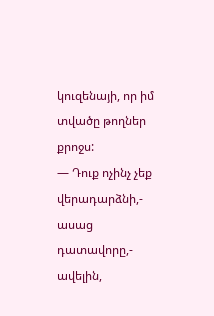կուզենայի, որ իմ տվածը թողներ քրոջս:
— Դուք ոչինչ չեք վերադարձնի,- ասաց դատավորը,- ավելին,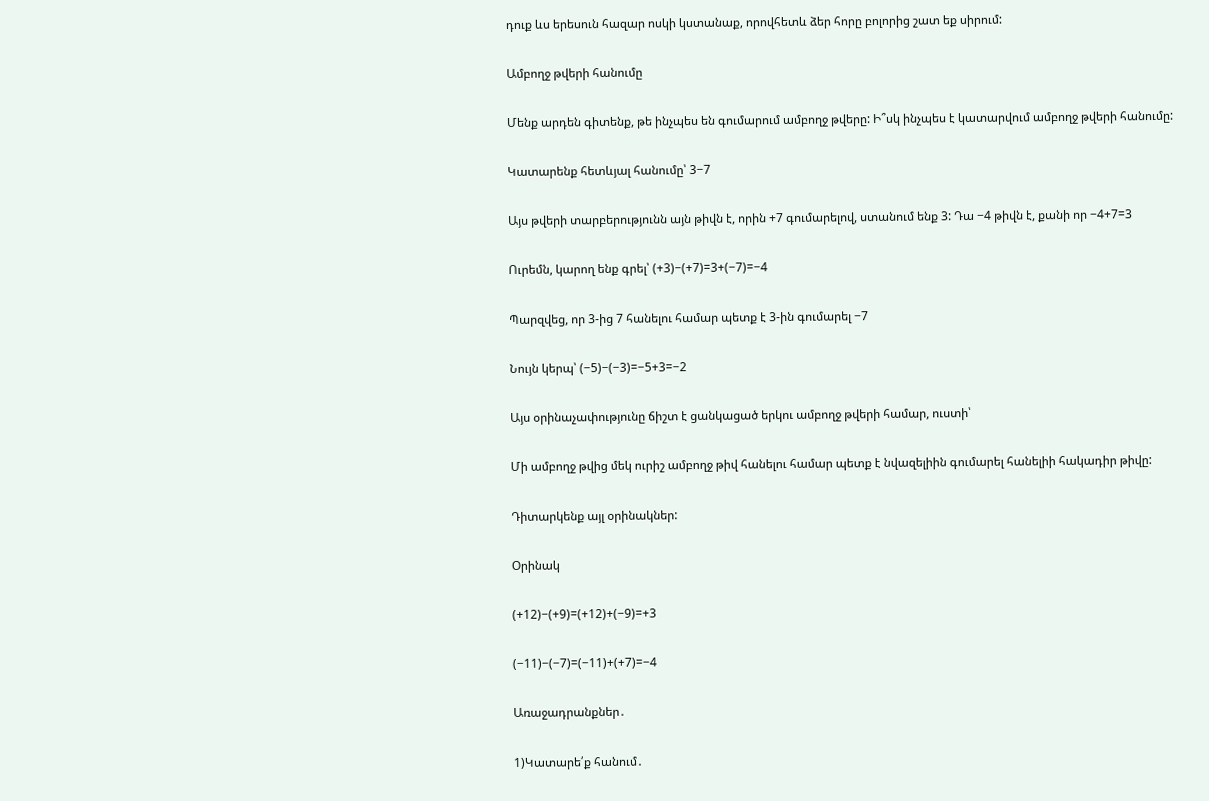դուք ևս երեսուն հազար ոսկի կստանաք, որովհետև ձեր հորը բոլորից շատ եք սիրում:

Ամբողջ թվերի հանումը

Մենք արդեն գիտենք, թե ինչպես են գումարում ամբողջ թվերը: Ի՞սկ ինչպես է կատարվում ամբողջ թվերի հանումը:

Կատարենք հետևյալ հանումը՝ 3−7

Այս թվերի տարբերությունն այն թիվն է, որին +7 գումարելով, ստանում ենք 3: Դա −4 թիվն է, քանի որ −4+7=3

Ուրեմն, կարող ենք գրել՝ (+3)−(+7)=3+(−7)=−4

Պարզվեց, որ 3-ից 7 հանելու համար պետք է 3-ին գումարել −7

Նույն կերպ՝ (−5)−(−3)=−5+3=−2

Այս օրինաչափությունը ճիշտ է ցանկացած երկու ամբողջ թվերի համար, ուստի՝

Մի ամբողջ թվից մեկ ուրիշ ամբողջ թիվ հանելու համար պետք է նվազելիին գումարել հանելիի հակադիր թիվը:

Դիտարկենք այլ օրինակներ:

Օրինակ

(+12)−(+9)=(+12)+(−9)=+3

(−11)−(−7)=(−11)+(+7)=−4

Առաջադրանքներ․

1)Կատարե՛ք հանում․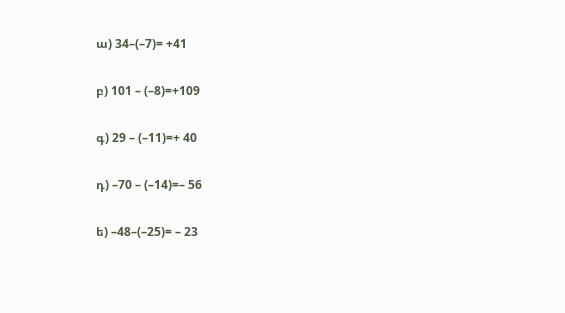ա) 34–(–7)= +41

բ) 101 – (–8)=+109

գ) 29 – (–11)=+ 40

դ) –70 – (–14)=– 56

ե) –48–(–25)= – 23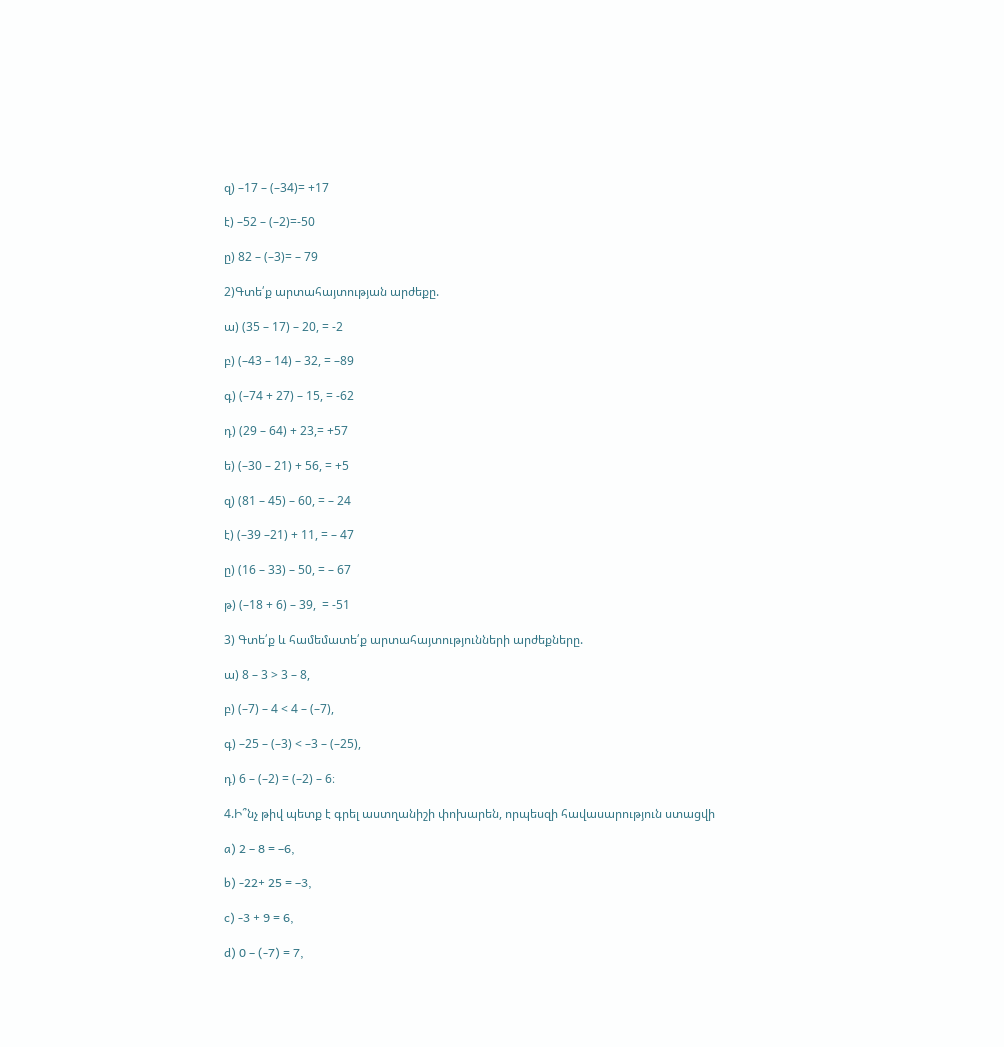զ) –17 – (–34)= +17

է) –52 – (–2)=-50

ը) 82 – (–3)= – 79

2)Գտե՛ք արտահայտության արժեքը.

ա) (35 – 17) – 20, = -2

բ) (–43 – 14) – 32, = –89

գ) (–74 + 27) – 15, = -62

դ) (29 – 64) + 23,= +57

ե) (–30 – 21) + 56, = +5

զ) (81 – 45) – 60, = – 24

է) (–39 –21) + 11, = – 47

ը) (16 – 33) – 50, = – 67

թ) (–18 + 6) – 39,  = -51

3) Գտե՛ք և համեմատե՛ք արտահայտությունների արժեքները.

ա) 8 – 3 > 3 – 8,

բ) (–7) – 4 < 4 – (–7),

գ) –25 – (–3) < –3 – (–25),

դ) 6 – (–2) = (–2) – 6։

4.Ի՞նչ թիվ պետք է գրել աստղանիշի փոխարեն, որպեսզի հավասարություն ստացվի

a) 2 – 8 = –6,

b) -22+ 25 = –3,

c) -3 + 9 = 6,

d) 0 – (-7) = 7,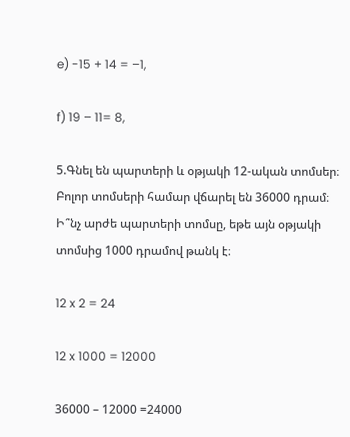e) -15 + 14 = –1,

f) 19 – 11= 8,

5.Գնել են պարտերի և օթյակի 12-ական տոմսեր։ Բոլոր տոմսերի համար վճարել են 36000 դրամ։ Ի՞նչ արժե պարտերի տոմսը, եթե այն օթյակի տոմսից 1000 դրամով թանկ է։

12 x 2 = 24

12 x 1000 = 12000

36000 – 12000 =24000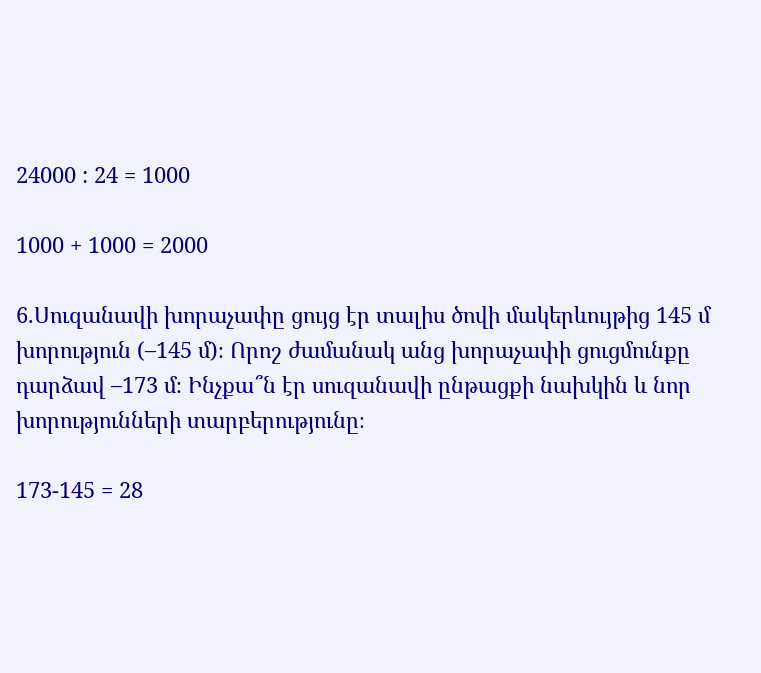24000 : 24 = 1000

1000 + 1000 = 2000

6.Սուզանավի խորաչափը ցույց էր տալիս ծովի մակերևույթից 145 մ խորություն (–145 մ)։ Որոշ ժամանակ անց խորաչափի ցուցմունքը դարձավ –173 մ։ Ինչքա՞ն էր սուզանավի ընթացքի նախկին և նոր խորությունների տարբերությունը։

173-145 = 28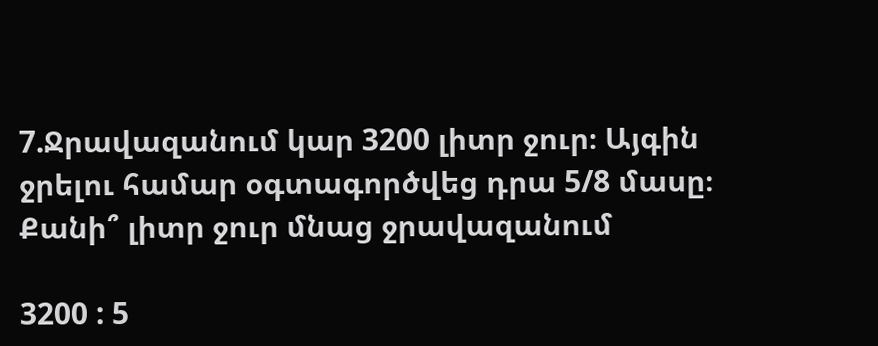7.Ջրավազանում կար 3200 լիտր ջուր։ Այգին ջրելու համար օգտագործվեց դրա 5/8 մասը։ Քանի՞ լիտր ջուր մնաց ջրավազանում

3200 : 5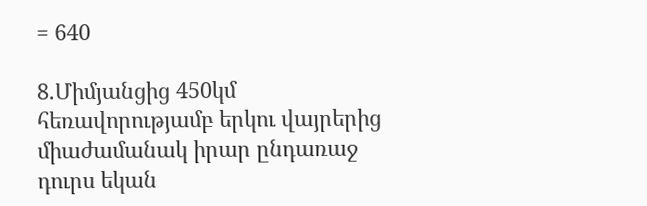= 640

8.Միմյանցից 450կմ հեռավորությամբ երկու վայրերից միաժամանակ իրար ընդառաջ դուրս եկան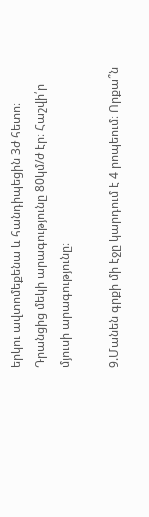երկու ավտոմեքենա և հանդիպեցին 3ժ հետո։ Դրանցից մեկի արագությունը 80կմ/ժ էր։ Հաշվի՛ր մյուսի արագությունը։

9.Մանեն գրքի մի էջը կարդում է 4 րոպեում։ Որքա՞ն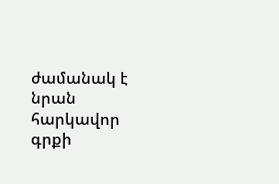ժամանակ է նրան հարկավոր գրքի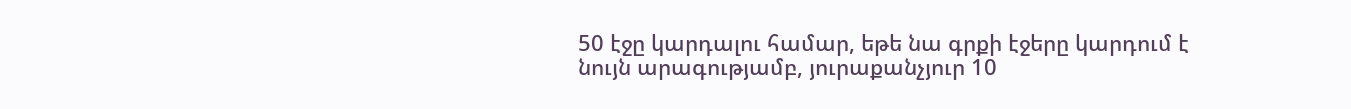50 էջը կարդալու համար, եթե նա գրքի էջերը կարդում է նույն արագությամբ, յուրաքանչյուր 10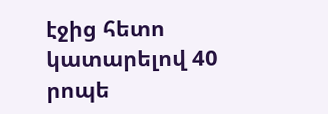էջից հետո կատարելով 40 րոպե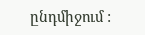ընդմիջում :